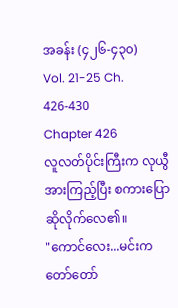အခန်း (၄၂၆-၄၃၀)
Vol. 21-25 Ch. 426-430
Chapter 426
လူလတ်ပိုင်းကြီးက လုယွီအားကြည့်ပြီး စကားပြောဆိုလိုက်လေ၏။
"ကောင်လေး...မင်းက တော်တော်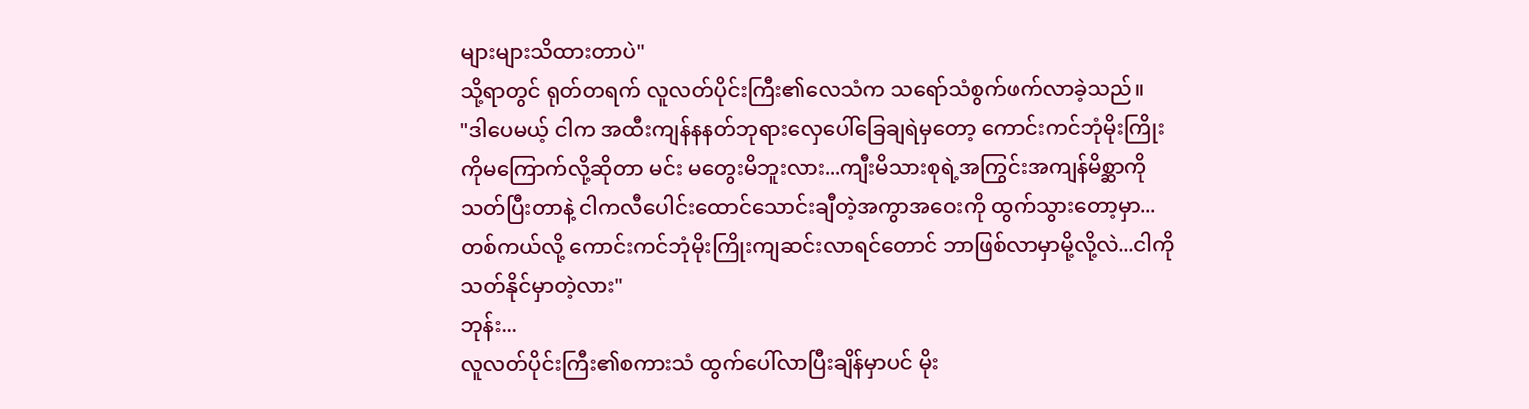များများသိထားတာပဲ"
သို့ရာတွင် ရုတ်တရက် လူလတ်ပိုင်းကြီး၏လေသံက သရော်သံစွက်ဖက်လာခဲ့သည်။
"ဒါပေမယ့် ငါက အထီးကျန်နနတ်ဘုရားလှေပေါ်ခြေချရဲမှတော့ ကောင်းကင်ဘုံမိုးကြိုးကိုမကြောက်လို့ဆိုတာ မင်း မတွေးမိဘူးလား...ကျီးမိသားစုရဲ့အကြွင်းအကျန်မိစ္ဆာကိုသတ်ပြီးတာနဲ့ ငါကလီပေါင်းထောင်သောင်းချီတဲ့အကွာအဝေးကို ထွက်သွားတော့မှာ...တစ်ကယ်လို့ ကောင်းကင်ဘုံမိုးကြိုးကျဆင်းလာရင်တောင် ဘာဖြစ်လာမှာမို့လို့လဲ...ငါကို သတ်နိုင်မှာတဲ့လား"
ဘုန်း...
လူလတ်ပိုင်းကြီး၏စကားသံ ထွက်ပေါ်လာပြီးချိန်မှာပင် မိုး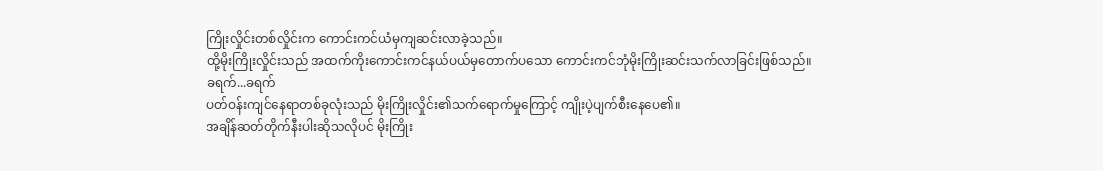ကြိုးလှိုင်းတစ်လှိုင်းက ကောင်းကင်ယံမှကျဆင်းလာခဲ့သည်။
ထို့မိုးကြိုးလှိုင်းသည် အထက်ကိုးကောင်းကင်နယ်ပယ်မှတောက်ပသော ကောင်းကင်ဘုံမိုးကြိုးဆင်းသက်လာခြင်းဖြစ်သည်။
ခရက်...ခရက်
ပတ်ဝန်းကျင်နေရာတစ်ခုလုံးသည် မိုးကြိုးလှိုင်း၏သက်ရောက်မှုကြောင့် ကျိုးပဲ့ပျက်စီးနေပေ၏။
အချိန်ဆတ်တိုက်နီးပါးဆိုသလိုပင် မိုးကြိုး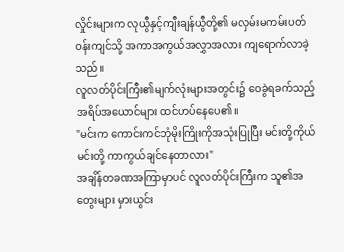လှိုင်းများက လုယွီနှင့်ကျီးချန်ယွီတို့၏ မလှမ်းမကမ်းပတ်ဝန်းကျင်သို့ အကာအကွယ်အလွှာအလား ကျရောက်လာခဲ့သည်။
လူလတ်ပိုင်းကြီး၏မျက်လုံးများအတွင်း၌ ဝေခွဲရခက်သည့်အရိပ်အယောင်များ ထင်ဟပ်နေပေ၏။
"မင်းက ကောင်းကင်ဘုံမိုးကြိုးကိုအသုံးပြုပြီး မင်းတို့ကိုယ်မင်းတို့ ကာကွယ်ချင်နေတာလား"
အချိန်တခဏအကြာမှာပင် လူလတ်ပိုင်းကြီးက သူ၏အတွေးများ မှားယွင်း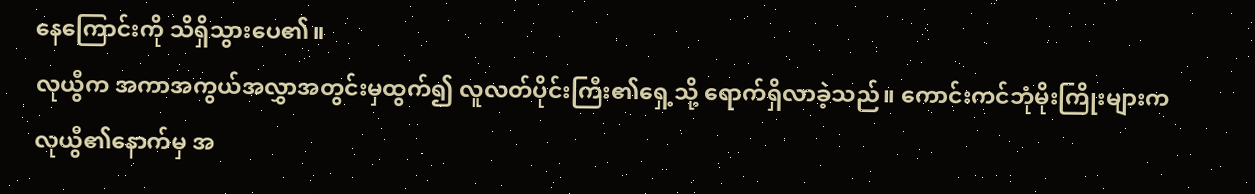နေကြောင်းကို သိရှိသွားပေ၏။
လုယွီက အကာအကွယ်အလွှာအတွင်းမှထွက်၍ လူလတ်ပိုင်းကြီး၏ရှေ့သို့ ရောက်ရှိလာခဲ့သည်။ ကောင်းကင်ဘုံမိုးကြိုးများက လုယွီ၏နောက်မှ အ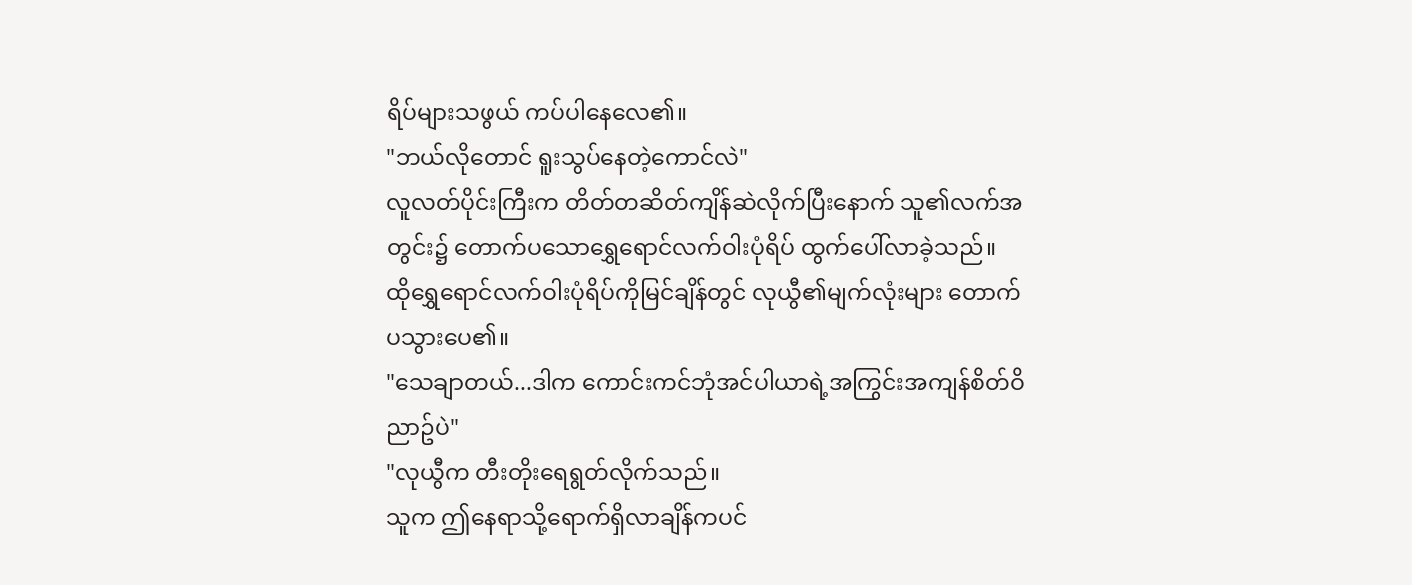ရိပ်များသဖွယ် ကပ်ပါနေလေ၏။
"ဘယ်လိုတောင် ရူးသွပ်နေတဲ့ကောင်လဲ"
လူလတ်ပိုင်းကြီးက တိတ်တဆိတ်ကျိန်ဆဲလိုက်ပြီးနောက် သူ၏လက်အတွင်း၌ တောက်ပသောရွှေရောင်လက်ဝါးပုံရိပ် ထွက်ပေါ်လာခဲ့သည်။
ထိုရွှေရောင်လက်ဝါးပုံရိပ်ကိုမြင်ချိန်တွင် လုယွီ၏မျက်လုံးများ တောက်ပသွားပေ၏။
"သေချာတယ်...ဒါက ကောင်းကင်ဘုံအင်ပါယာရဲ့အကြွင်းအကျန်စိတ်ဝိညာဥ်ပဲ"
"လုယွီက တီးတိုးရေရွတ်လိုက်သည်။
သူက ဤနေရာသို့ရောက်ရှိလာချိန်ကပင်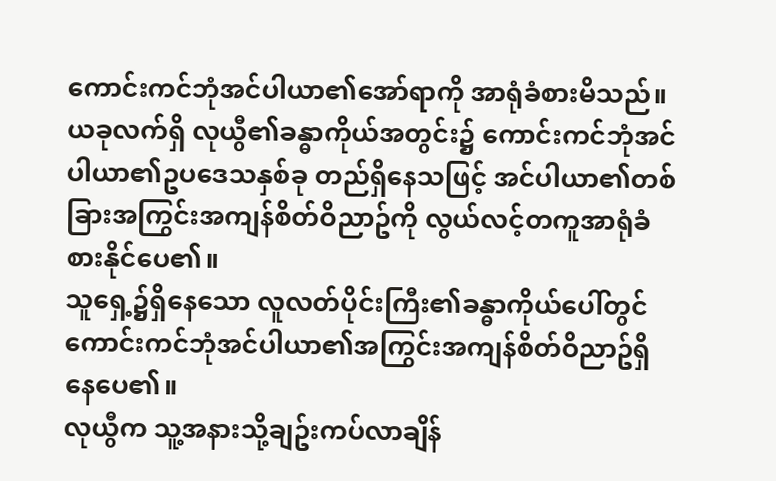ကောင်းကင်ဘုံအင်ပါယာ၏အော်ရာကို အာရုံခံစားမိသည်။ ယခုလက်ရှိ လုယွီ၏ခန္ဓာကိုယ်အတွင်း၌ ကောင်းကင်ဘုံအင်ပါယာ၏ဥပဒေသနှစ်ခု တည်ရှိနေသဖြင့် အင်ပါယာ၏တစ်ခြားအကြွင်းအကျန်စိတ်ဝိညာဥ်ကို လွယ်လင့်တကူအာရုံခံစားနိုင်ပေ၏။
သူရှေ့၌ရှိနေသော လူလတ်ပိုင်းကြီး၏ခန္ဓာကိုယ်ပေါ်တွင် ကောင်းကင်ဘုံအင်ပါယာ၏အကြွင်းအကျန်စိတ်ဝိညာဥ်ရှိနေပေ၏။
လုယွီက သူ့အနားသို့ချဥ်းကပ်လာချိန်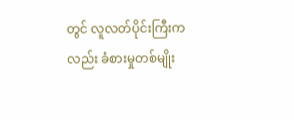တွင် လူလတ်ပိုင်းကြီးကလည်း ခံစားမှုတစ်မျိုး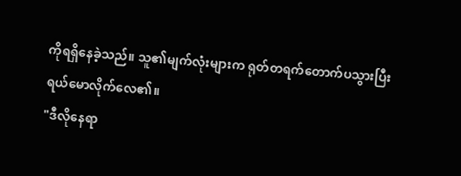ကိုရရှိနေခဲ့သည်။ သူ၏မျက်လုံးများက ရုတ်တရက်တောက်ပသွားပြီး ရယ်မောလိုက်လေ၏။
"ဒီလိုနေရာ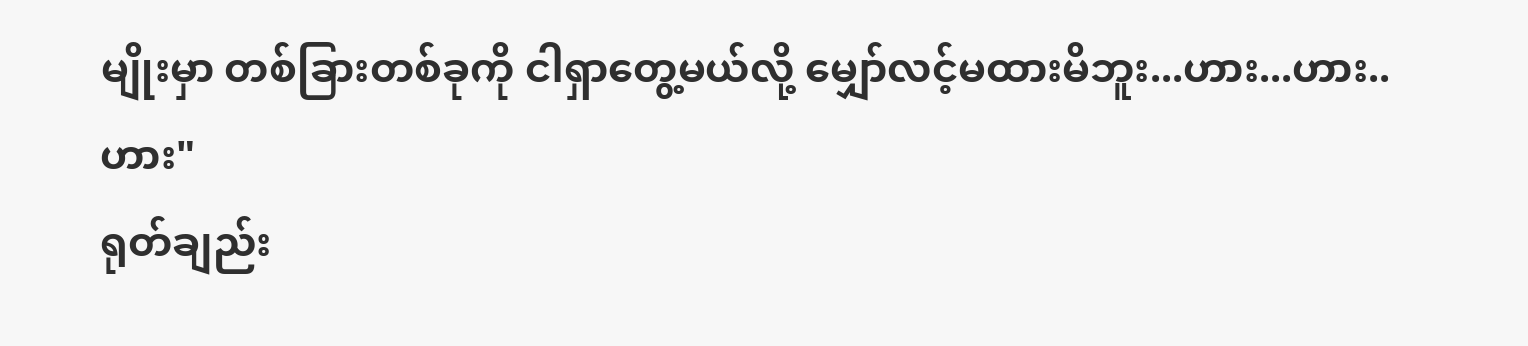မျိုးမှာ တစ်ခြားတစ်ခုကို ငါရှာတွေ့မယ်လို့ မျှော်လင့်မထားမိဘူး...ဟား...ဟား..ဟား"
ရုတ်ချည်း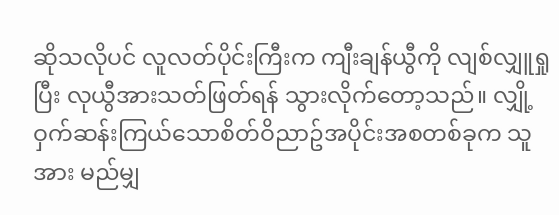ဆိုသလိုပင် လူလတ်ပိုင်းကြီးက ကျီးချန်ယွီကို လျစ်လျှူရှုပြီး လုယွီအားသတ်ဖြတ်ရန် သွားလိုက်တော့သည်။ လျှို့ဝှက်ဆန်းကြယ်သောစိတ်ဝိညာဥ်အပိုင်းအစတစ်ခုက သူအား မည်မျှ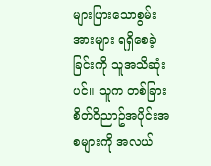များပြားသောစွမ်းအားများ ရရှိစေခဲ့ခြင်းကို သူအသိဆုံးပင်။ သူက တစ်ခြားစိတ်ဝိညာဥ်အပိုင်းအစများကို အလယ်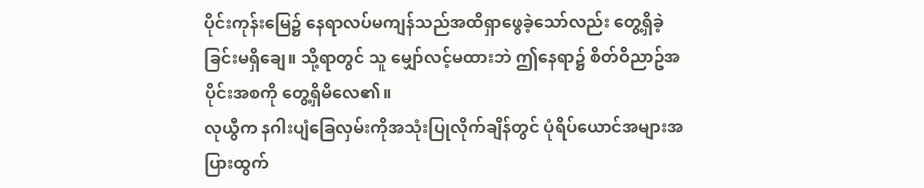ပိုင်းကုန်းမြေ၌ နေရာလပ်မကျန်သည်အထိရှာဖွေခဲ့သော်လည်း တွေ့ရှိခဲ့ခြင်းမရှိချေ။ သို့ရာတွင် သူ မျှော်လင့်မထားဘဲ ဤနေရာ၌ စိတ်ဝိညာဥ်အပိုင်းအစကို တွေ့ရှိမိလေ၏။
လုယွီက နဂါးပျံခြေလှမ်းကိုအသုံးပြုလိုက်ချိန်တွင် ပုံရိပ်ယောင်အများအပြားထွက်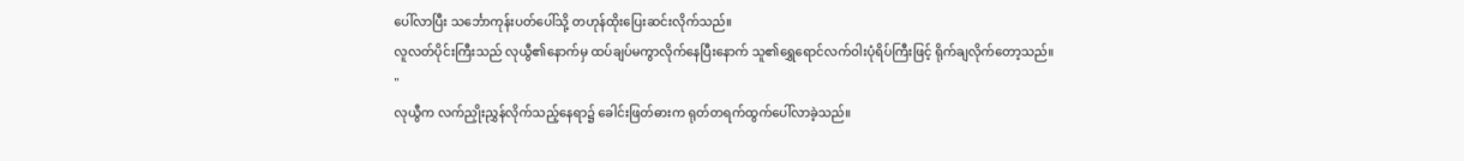ပေါ်လာပြီး သင်္ဘောကုန်းပတ်ပေါ်သို့ တဟုန်ထိုးပြေးဆင်းလိုက်သည်။
လူလတ်ပိုင်းကြီးသည် လုယွီ၏နောက်မှ ထပ်ချပ်မကွာလိုက်နေပြီးနောက် သူ၏ရွှေရောင်လက်ဝါးပုံရိပ်ကြီးဖြင့် ရိုက်ချလိုက်တော့သည်။
"
လုယွီက လက်ညှိုးညွှန်လိုက်သည့်နေရာ၌ ခေါင်းဖြတ်ဓားက ရုတ်တရက်ထွက်ပေါ်လာခဲ့သည်။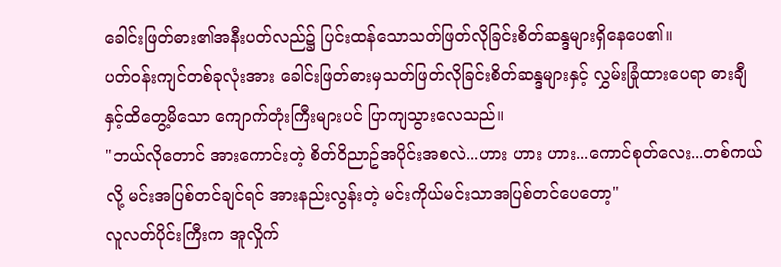ခေါင်းဖြတ်ဓား၏အနီးပတ်လည်၌ ပြင်းထန်သောသတ်ဖြတ်လိုခြင်းစိတ်ဆန္ဒများရှိနေပေ၏။
ပတ်ဝန်းကျင်တစ်ခုလုံးအား ခေါင်းဖြတ်ဓားမှသတ်ဖြတ်လိုခြင်းစိတ်ဆန္ဒများနှင့် လွှမ်းခြုံထားပေရာ ဓားချီနှင့်ထိတွေ့မိသော ကျောက်တုံးကြီးများပင် ပြာကျသွားလေသည်။
"ဘယ်လိုတောင် အားကောင်းတဲ့ စိတ်ဝိညာဥ်အပိုင်းအစလဲ...ဟား ဟား ဟား...ကောင်စုတ်လေး...တစ်ကယ်လို့ မင်းအပြစ်တင်ချင်ရင် အားနည်းလွန်းတဲ့ မင်းကိုယ်မင်းသာအပြစ်တင်ပေတော့"
လူလတ်ပိုင်းကြီးက အူလှိုက်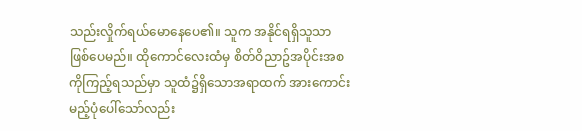သည်းလှိုက်ရယ်မောနေပေ၏။ သူက အနိုင်ရရှိသူသာ ဖြစ်ပေမည်။ ထိုကောင်လေးထံမှ စိတ်ဝိညာဥ်အပိုင်းအစကိုကြည့်ရသည်မှာ သူထံ၌ရှိသောအရာထက် အားကောင်းမည့်ပုံပေါ်သော်လည်း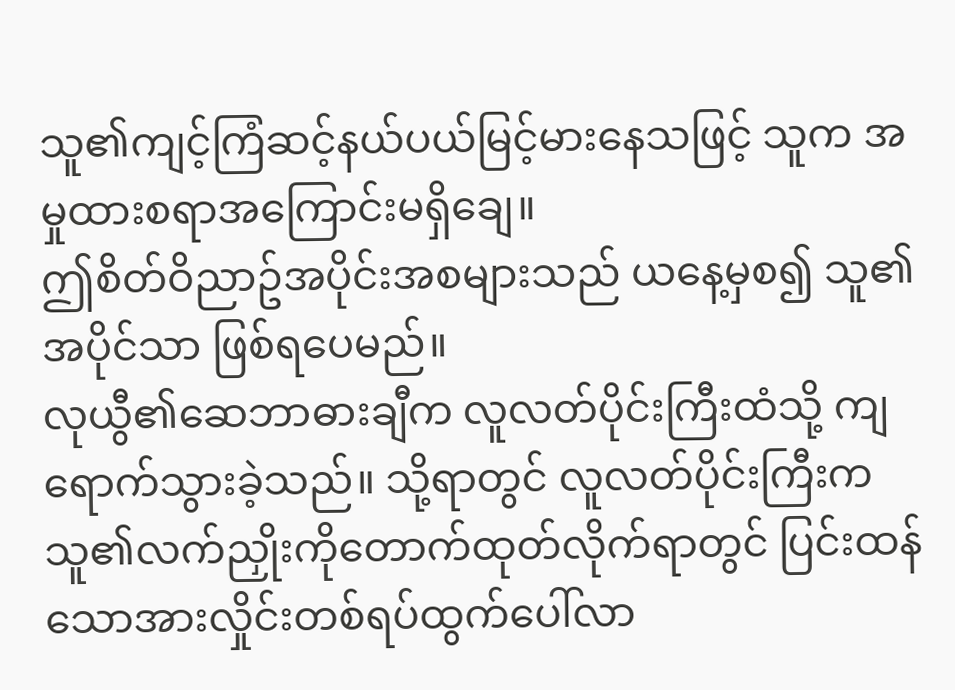သူ၏ကျင့်ကြံဆင့်နယ်ပယ်မြင့်မားနေသဖြင့် သူက အမှုထားစရာအကြောင်းမရှိချေ။
ဤစိတ်ဝိညာဥ်အပိုင်းအစများသည် ယနေ့မှစ၍ သူ၏အပိုင်သာ ဖြစ်ရပေမည်။
လုယွီ၏ဆေဘာဓားချီက လူလတ်ပိုင်းကြီးထံသို့ ကျရောက်သွားခဲ့သည်။ သို့ရာတွင် လူလတ်ပိုင်းကြီးက သူ၏လက်ညှိုးကိုတောက်ထုတ်လိုက်ရာတွင် ပြင်းထန်သောအားလှိုင်းတစ်ရပ်ထွက်ပေါ်လာ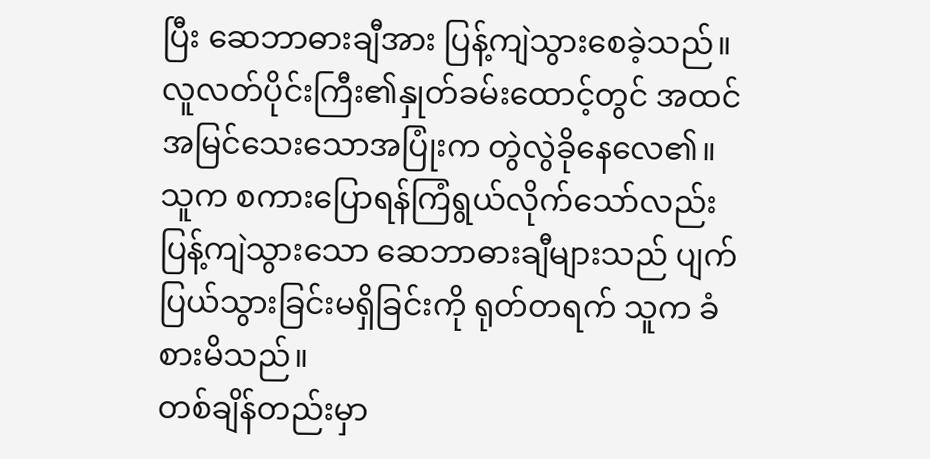ပြီး ဆေဘာဓားချီအား ပြန့်ကျဲသွားစေခဲ့သည်။
လူလတ်ပိုင်းကြီး၏နှုတ်ခမ်းထောင့်တွင် အထင်အမြင်သေးသောအပြုံးက တွဲလွဲခိုနေလေ၏။ သူက စကားပြောရန်ကြံရွယ်လိုက်သော်လည်း ပြန့်ကျဲသွားသော ဆေဘာဓားချီများသည် ပျက်ပြယ်သွားခြင်းမရှိခြင်းကို ရုတ်တရက် သူက ခံစားမိသည်။
တစ်ချိန်တည်းမှာ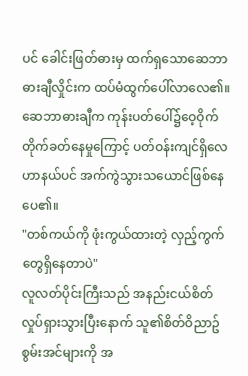ပင် ခေါင်းဖြတ်ဓားမှ ထက်ရှသောဆေဘာဓားချီလှိုင်းက ထပ်မံထွက်ပေါ်လာလေ၏။ ဆေဘာဓားချီက ကုန်းပတ်ပေါ်၌ဝေ့ဝိုက်တိုက်ခတ်နေမှုကြောင့် ပတ်ဝန်းကျင်ရှိလေဟာနယ်ပင် အက်ကွဲသွားသယောင်ဖြစ်နေပေ၏။
"တစ်ကယ်ကို ဖုံးကွယ်ထားတဲ့ လှည့်ကွက်တွေရှိနေတာပဲ"
လူလတ်ပိုင်းကြီးသည် အနည်းငယ်စိတ်လှုပ်ရှားသွားပြီးနောက် သူ၏စိတ်ဝိညာဥ်စွမ်းအင်များကို အ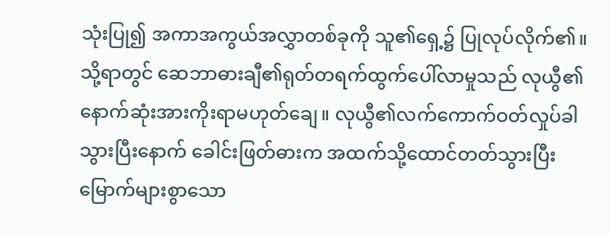သုံးပြု၍ အကာအကွယ်အလွှာတစ်ခုကို သူ၏ရှေ့၌ ပြုလုပ်လိုက်၏။
သို့ရာတွင် ဆေဘာဓားချီ၏ရုတ်တရက်ထွက်ပေါ်လာမှုသည် လုယွီ၏နောက်ဆုံးအားကိုးရာမဟုတ်ချေ။ လုယွီ၏လက်ကောက်ဝတ်လှုပ်ခါသွားပြီးနောက် ခေါင်းဖြတ်ဓားက အထက်သို့ထောင်တတ်သွားပြီး မြောက်များစွာသော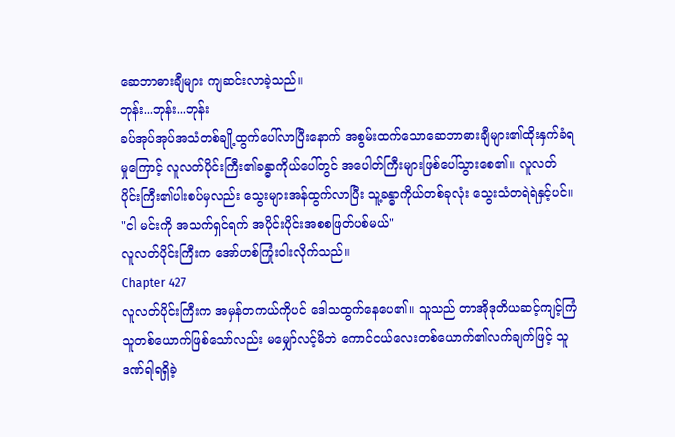ဆေဘာဓားချီများ ကျဆင်းလာခဲ့သည်။
ဘုန်း...ဘုန်း...ဘုန်း
ခပ်အုပ်အုပ်အသံတစ်ချို့ထွက်ပေါ်လာပြီးနောက် အစွမ်းထက်သောဆေဘာဓားချီများ၏ထိုးနှက်ခံရမှုကြောင့် လူလတ်ပိုင်းကြီး၏ခန္ဓာကိုယ်ပေါ်တွင် အပေါတ်ကြီးများဖြစ်ပေါ်သွားစေ၏။ လူလတ်ပိုင်းကြီး၏ပါးစပ်မှလည်း သွေးများအန်ထွက်လာပြီး သူ့ခန္ဓာကိုယ်တစ်ခုလုံး သွေးသံတရဲရဲနှင့်ပင်။
"ငါ မင်းကို အသက်ရှင်ရက် အပိုင်းပိုင်းအစစဖြတ်ပစ်မယ်"
လူလတ်ပိုင်းကြီးက အော်ဟစ်ကြုံးဝါးလိုက်သည်။
Chapter 427
လူလတ်ပိုင်းကြီးက အမှန်တကယ်ကိုပင် ဒေါသထွက်နေပေ၏။ သူသည် တာအိုဒုတိယဆင့်ကျင့်ကြံသူတစ်ယောက်ဖြစ်သော်လည်း မမျှော်လင့်မိဘဲ ကောင်ငယ်လေးတစ်ယောက်၏လက်ချက်ဖြင့် သူ ဒဏ်ရါရရှိခဲ့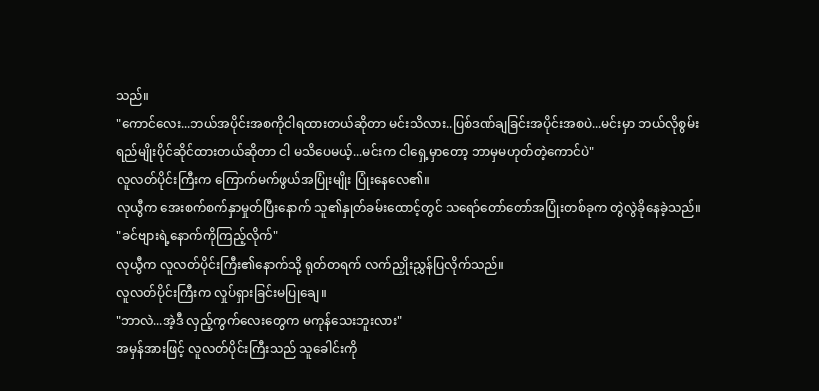သည်။
"ကောင်လေး...ဘယ်အပိုင်းအစကိုငါရထားတယ်ဆိုတာ မင်းသိလား..ပြစ်ဒဏ်ချခြင်းအပိုင်းအစပဲ...မင်းမှာ ဘယ်လိုစွမ်းရည်မျိုးပိုင်ဆိုင်ထားတယ်ဆိုတာ ငါ မသိပေမယ့်...မင်းက ငါရှေ့မှာတော့ ဘာမှမဟုတ်တဲ့ကောင်ပဲ"
လူလတ်ပိုင်းကြီးက ကြောက်မက်ဖွယ်အပြုံးမျိုး ပြုံးနေလေ၏။
လုယွီက အေးစက်စက်နှာမှုတ်ပြီးနောက် သူ၏နှုတ်ခမ်းထောင့်တွင် သရော်တော်တော်အပြုံးတစ်ခုက တွဲလွဲခိုနေခဲ့သည်။
"ခင်ဗျားရဲ့နောက်ကိုကြည့်လိုက်"
လုယွီက လူလတ်ပိုင်းကြီး၏နောက်သို့ ရုတ်တရက် လက်ညှိုးညွှန်ပြလိုက်သည်။
လူလတ်ပိုင်းကြီးက လှုပ်ရှားခြင်းမပြုချေ။
"ဘာလဲ...အဲ့ဒီ လှည့်ကွက်လေးတွေက မကုန်သေးဘူးလား"
အမှန်အားဖြင့် လူလတ်ပိုင်းကြီးသည် သူခေါင်းကို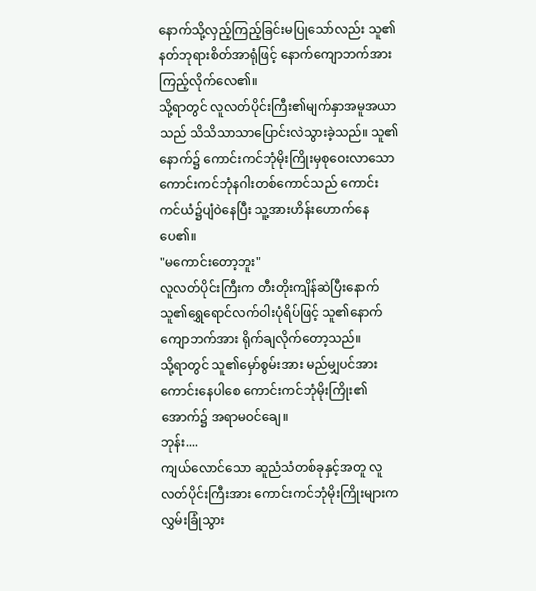နောက်သို့လှည့်ကြည့်ခြင်းမပြုသော်လည်း သူ၏နတ်ဘုရားစိတ်အာရုံဖြင့် နောက်ကျောဘက်အားကြည့်လိုက်လေ၏။
သို့ရာတွင် လူလတ်ပိုင်းကြီး၏မျက်နှာအမူအယာသည် သိသိသာသာပြောင်းလဲသွားခဲ့သည်။ သူ၏နောက်၌ ကောင်းကင်ဘုံမိုးကြိုးမှစုဝေးလာသော ကောင်းကင်ဘုံနဂါးတစ်ကောင်သည် ကောင်းကင်ယံ၌ပျံဝဲနေပြီး သူ့အားဟိန်းဟောက်နေပေ၏။
"မကောင်းတော့ဘူး"
လူလတ်ပိုင်းကြီးက တီးတိုးကျိန်ဆဲပြီးနောက် သူ၏ရွှေရောင်လက်ဝါးပုံရိပ်ဖြင့် သူ၏နောက်ကျောဘက်အား ရိုက်ချလိုက်တော့သည်။
သို့ရာတွင် သူ၏မှော်စွမ်းအား မည်မျှပင်အားကောင်းနေပါစေ ကောင်းကင်ဘုံမိုးကြိုး၏အောက်၌ အရာမဝင်ချေ။
ဘုန်း....
ကျယ်လောင်သော ဆူညံသံတစ်ခုနှင့်အတူ လူလတ်ပိုင်းကြီးအား ကောင်းကင်ဘုံမိုးကြိုးများက လွှမ်းခြုံသွား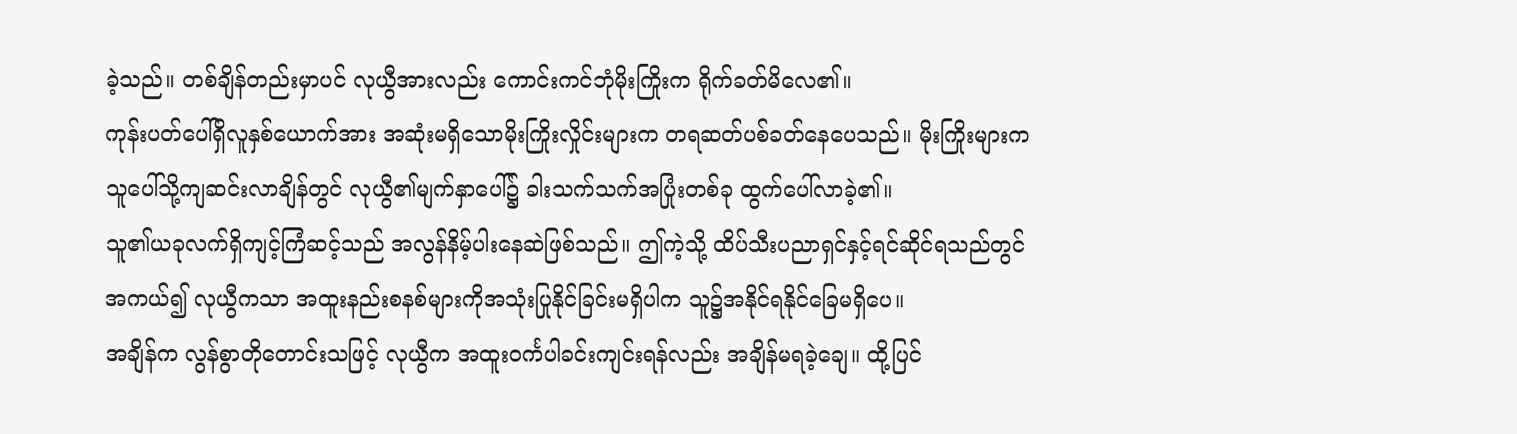ခဲ့သည်။ တစ်ချိန်တည်းမှာပင် လုယွီအားလည်း ကောင်းကင်ဘုံမိုးကြိုးက ရိုက်ခတ်မိလေ၏။
ကုန်းပတ်ပေါ်ရှိလူနှစ်ယောက်အား အဆုံးမရှိသောမိုးကြိုးလှိုင်းများက တရဆတ်ပစ်ခတ်နေပေသည်။ မိုးကြိုးများက သူပေါ်သို့ကျဆင်းလာချိန်တွင် လုယွီ၏မျက်နှာပေါ်၌ ခါးသက်သက်အပြုံးတစ်ခု ထွက်ပေါ်လာခဲ့၏။
သူ၏ယခုလက်ရှိကျင့်ကြံဆင့်သည် အလွန်နိမ့်ပါးနေဆဲဖြစ်သည်။ ဤကဲ့သို့ ထိပ်သီးပညာရှင်နှင့်ရင်ဆိုင်ရသည်တွင် အကယ်၍ လုယွီကသာ အထူးနည်းစနစ်များကိုအသုံးပြုနိုင်ခြင်းမရှိပါက သူ၌အနိုင်ရနိုင်ခြေမရှိပေ။
အချိန်က လွန်စွာတိုတောင်းသဖြင့် လုယွီက အထူးဝင်္ကပါခင်းကျင်းရန်လည်း အချိန်မရခဲ့ချေ။ ထို့ပြင်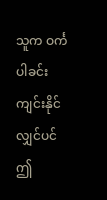သူက ဝင်္ကပါခင်းကျင်းနိုင်လျှင်ပင် ဤ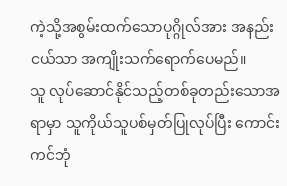ကဲ့သို့အစွမ်းထက်သောပုဂ္ဂိုလ်အား အနည်းငယ်သာ အကျိုးသက်ရောက်ပေမည်။
သူ လုပ်ဆောင်နိုင်သည့်တစ်ခုတည်းသောအရာမှာ သူကိုယ်သူပစ်မှတ်ပြုလုပ်ပြီး ကောင်းကင်ဘုံ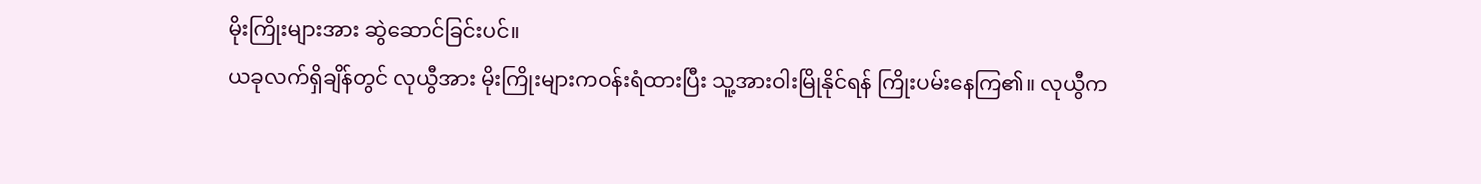မိုးကြိုးများအား ဆွဲဆောင်ခြင်းပင်။
ယခုလက်ရှိချိန်တွင် လုယွီအား မိုးကြိုးများကဝန်းရံထားပြီး သူ့အားဝါးမြိုနိုင်ရန် ကြိုးပမ်းနေကြ၏။ လုယွီက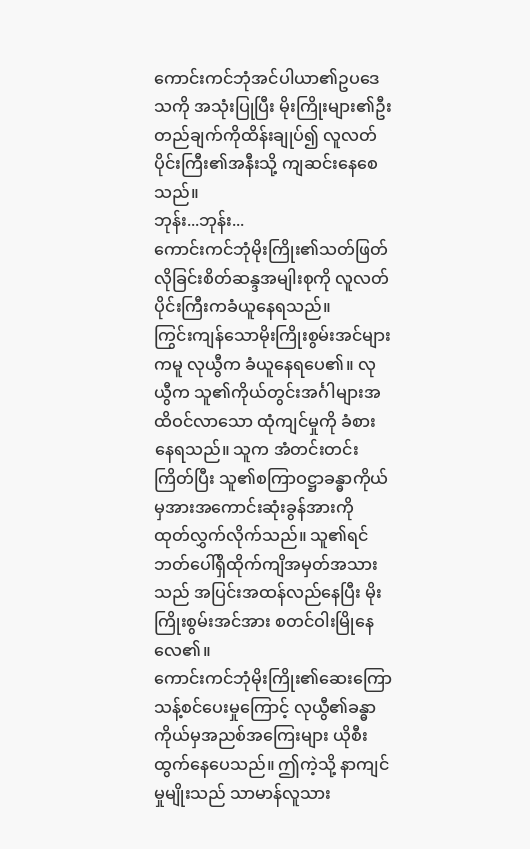ကောင်းကင်ဘုံအင်ပါယာ၏ဥပဒေသကို အသုံးပြုပြီး မိုးကြိုးများ၏ဦးတည်ချက်ကိုထိန်းချုပ်၍ လူလတ်ပိုင်းကြီး၏အနီးသို့ ကျဆင်းနေစေသည်။
ဘုန်း...ဘုန်း...
ကောင်းကင်ဘုံမိုးကြိုး၏သတ်ဖြတ်လိုခြင်းစိတ်ဆန္ဒအမျါးစုကို လူလတ်ပိုင်းကြီးကခံယူနေရသည်။
ကြွင်းကျန်သောမိုးကြိုးစွမ်းအင်များကမူ လုယွီက ခံယူနေရပေ၏။ လုယွီက သူ၏ကိုယ်တွင်းအင်္ဂါများအထိဝင်လာသော ထုံကျင်မှုကို ခံစားနေရသည်။ သူက အံတင်းတင်းကြိတ်ပြီး သူ၏စကြာဝဋ္ဌာခန္ဓာကိုယ်မှအားအကောင်းဆုံးခွန်အားကို ထုတ်လွှက်လိုက်သည်။ သူ၏ရင်ဘတ်ပေါ်ရှိထိုက်ကျိအမှတ်အသားသည် အပြင်းအထန်လည်နေပြီး မိုးကြိုးစွမ်းအင်အား စတင်ဝါးမြိုနေလေ၏။
ကောင်းကင်ဘုံမိုးကြိုး၏ဆေးကြောသန့်စင်ပေးမှုကြောင့် လုယွီ၏ခန္ဓာကိုယ်မှအညစ်အကြေးများ ယိုစီးထွက်နေပေသည်။ ဤကဲ့သို့ နာကျင်မှုမျိုးသည် သာမာန်လူသား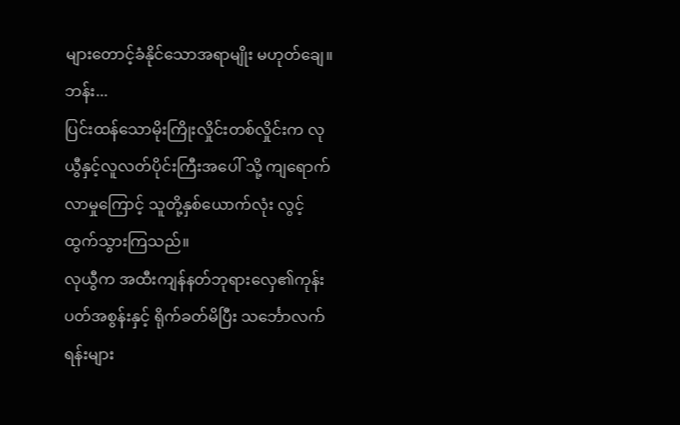များတောင့်ခံနိုင်သောအရာမျိုး မဟုတ်ချေ။
ဘန်း...
ပြင်းထန်သောမိုးကြိုးလှိုင်းတစ်လှိုင်းက လုယွီနှင့်လူလတ်ပိုင်းကြီးအပေါ် သို့ ကျရောက်လာမှုကြောင့် သူတို့နှစ်ယောက်လုံး လွင့်ထွက်သွားကြသည်။
လုယွီက အထီးကျန်နတ်ဘုရားလှေ၏ကုန်းပတ်အစွန်းနှင့် ရိုက်ခတ်မိပြီး သင်္ဘောလက်ရန်းများ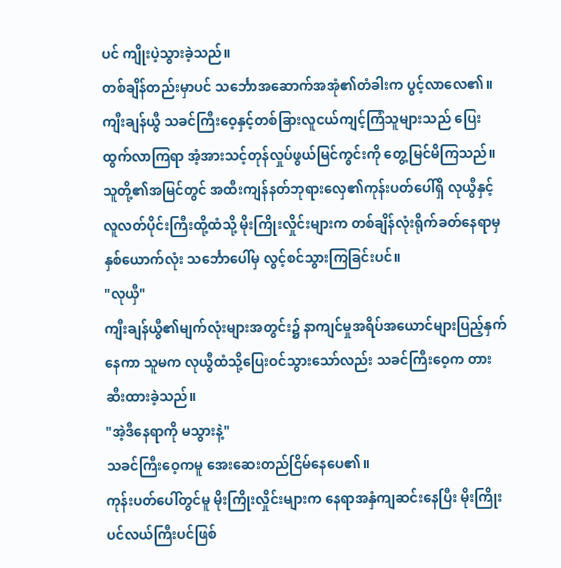ပင် ကျိုးပဲ့သွားခဲ့သည်။
တစ်ချိန်တည်းမှာပင် သင်္ဘောအဆောက်အအုံ၏တံခါးက ပွင့်လာလေ၏။ ကျီးချန်ယွီ သခင်ကြီးဝေ့နှင့်တစ်ခြားလူငယ်ကျင့်ကြံသူများသည် ပြေးထွက်လာကြရာ အံ့အားသင့်တုန်လှုပ်ဖွယ်မြင်ကွင်းကို တွေ့မြင်မိကြသည်။
သူတို့၏အမြင်တွင် အထီးကျန်နတ်ဘုရားလှေ၏ကုန်းပတ်ပေါ်ရှိ လုယွီနှင့်လူလတ်ပိုင်းကြီးထို့ထံသို့ မိုးကြိုးလှိုင်းများက တစ်ချိန်လုံးရိုက်ခတ်နေရာမှ နှစ်ယောက်လုံး သင်္ဘောပေါ်မှ လွင့်စင်သွားကြခြင်းပင်။
"လုယှီ"
ကျီးချန်ယွီ၏မျက်လုံးများအတွင်း၌ နာကျင်မှုအရိပ်အယောင်များပြည့်နှက်နေကာ သူမက လုယွီထံသို့ပြေးဝင်သွားသော်လည်း သခင်ကြီးဝေ့က တားဆီးထားခဲ့သည်။
"အဲ့ဒီနေရာကို မသွားနဲ့"
သခင်ကြီးဝေ့ကမူ အေးဆေးတည်ငြိမ်နေပေ၏။
ကုန်းပတ်ပေါ်တွင်မူ မိုးကြိုးလှိုင်းများက နေရာအနှံကျဆင်းနေပြီး မိုးကြိုးပင်လယ်ကြီးပင်ဖြစ်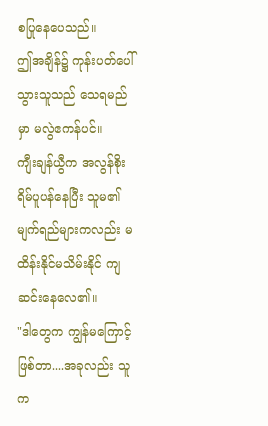စပြုနေပေသည်။
ဤအချိန်၌ ကုန်းပတ်ပေါ်သွားသူသည် သေရမည်မှာ မလွဲဧကန်ပင်။
ကျီးချန်ယွီက အလွန်စိုးရိမ်ပူပန်နေပြီး သူမ၏မျက်ရည်များကလည်း မထိန်းနိုင်မသိမ်းနိုင် ကျဆင်းနေလေ၏။
"ဒါတွေက ကျွန်မကြောင့်ဖြစ်တာ....အခုလည်း သူက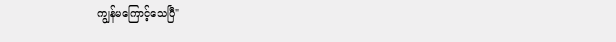ကျွန်မကြောင့်သေပြီ"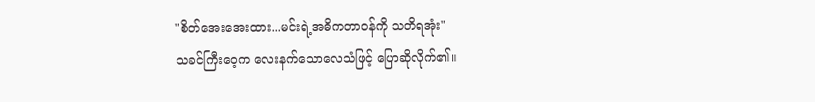"စိတ်အေးအေးထား...မင်းရဲ့အဓိကတာဝန်ကို သတိရအုံး"
သခင်ကြီးဝေ့က လေးနက်သောလေသံဖြင့် ပြောဆိုလိုက်၏။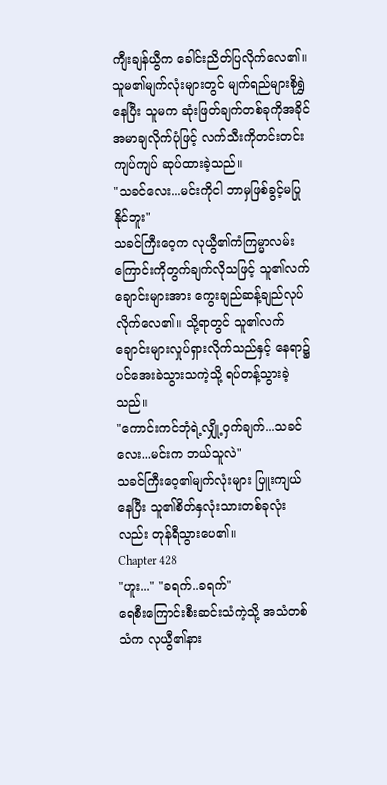ကျီးချန်ယွီက ခေါင်းညိတ်ပြလိုက်လေ၏။ သူမ၏မျက်လုံးများတွင် မျက်ရည်များစိုရွှဲနေပြီး သူမက ဆုံးဖြတ်ချက်တစ်ခုကိုအခိုင်အမာချလိုက်ပုံဖြင့် လက်သီးကိုတင်းတင်းကျပ်ကျပ် ဆုပ်ထားခဲ့သည်။
"သခင်လေး...မင်းကိုငါ ဘာမှဖြစ်ခွင့်မပြုနိုင်ဘူး"
သခင်ကြီးဝေ့က လုယွီ၏ကံကြမ္မာလမ်းကြောင်းကိုတွက်ချက်လိုသဖြင့် သူ၏လက်ချောင်းများအား ကွေးချည်ဆန့်ချည်လုပ်လိုက်လေ၏။ သို့ရာတွင် သူ၏လက်ချောင်းများလှုပ်ရှားလိုက်သည်နှင့် နေရာ၌ပင်အေးခဲသွားသကဲ့သို့ ရပ်တန့်သွားခဲ့သည်။
"ကောင်းကင်ဘုံရဲ့လျှို့ဝှက်ချက်...သခင်လေး...မင်းက ဘယ်သူလဲ"
သခင်ကြီးဝေ့၏မျက်လုံးများ ပြူးကျယ်နေပြီး သူ၏စိတ်နှလုံးသားတစ်ခုလုံးလည်း တုန်ရီသွားပေ၏။
Chapter 428
"ဟူး..." "ခရက်..ခရက်"
ရေစီးကြောင်းစီးဆင်းသံကဲ့သို့ အသံတစ်သံက လုယွီ၏နား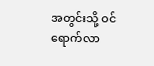အတွင်းသို့ ဝင်ရောက်လာ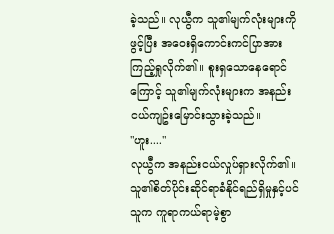ခဲ့သည်။ လုယွီက သူ၏မျက်လုံးများကိုဖွင့်ပြီး အဝေးရှိကောင်းကင်ပြာအား ကြည့်ရှုလိုက်၏။ စူးရှသောနေရောင်ကြောင့် သူ၏မျက်လုံးများက အနည်းငယ်ကျဥ်းမြောင်းသွားခဲ့သည်။
"ဟူး...."
လုယွီက အနည်းငယ်လှုပ်ရှားလိုက်၏။ သူ၏စိတ်ပိုင်းဆိုင်ရာခံနိုင်ရည်ရှိမှုနှင့်ပင် သူက ကူရာကယ်ရာမဲ့စွာ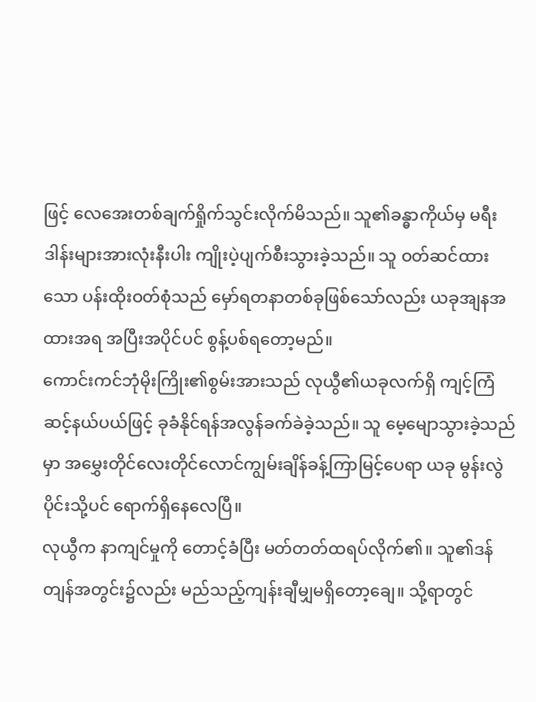ဖြင့် လေအေးတစ်ချက်ရှိုက်သွင်းလိုက်မိသည်။ သူ၏ခန္ဓာကိုယ်မှ မရီးဒါန်းများအားလုံးနီးပါး ကျိုးပဲ့ပျက်စီးသွားခဲ့သည်။ သူ ဝတ်ဆင်ထားသော ပန်းထိုးဝတ်စုံသည် မှော်ရတနာတစ်ခုဖြစ်သော်လည်း ယခုအျနအထားအရ အပြီးအပိုင်ပင် စွန့်ပစ်ရတော့မည်။
ကောင်းကင်ဘုံမိုးကြိုး၏စွမ်းအားသည် လုယွီ၏ယခုလက်ရှိ ကျင့်ကြံဆင့်နယ်ပယ်ဖြင့် ခုခံနိုင်ရန်အလွန်ခက်ခဲခဲ့သည်။ သူ မေ့မျောသွားခဲ့သည်မှာ အမွှေးတိုင်လေးတိုင်လောင်ကျွမ်းချိန်ခန့်ကြာမြင့်ပေရာ ယခု မွန်းလွဲပိုင်းသို့ပင် ရောက်ရှိနေလေပြီ။
လုယွီက နာကျင်မှုကို တောင့်ခံပြီး မတ်တတ်ထရပ်လိုက်၏။ သူ၏ဒန်တျန်အတွင်း၌လည်း မည်သည့်ကျန်းချီမျှမရှိတော့ချေ။ သို့ရာတွင်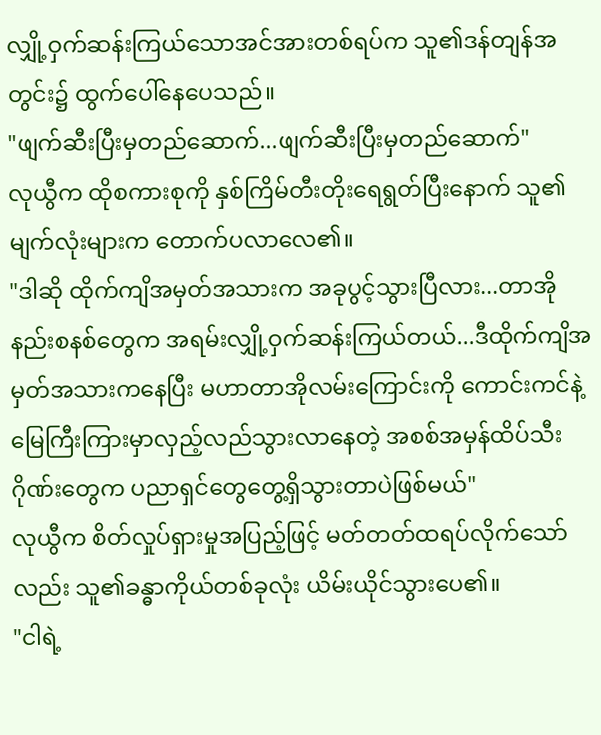လျှို့ဝှက်ဆန်းကြယ်သောအင်အားတစ်ရပ်က သူ၏ဒန်တျန်အတွင်း၌ ထွက်ပေါ်နေပေသည်။
"ဖျက်ဆီးပြီးမှတည်ဆောက်...ဖျက်ဆီးပြီးမှတည်ဆောက်"
လုယွီက ထိုစကားစုကို နှစ်ကြိမ်တီးတိုးရေရွတ်ပြီးနောက် သူ၏မျက်လုံးများက တောက်ပလာလေ၏။
"ဒါဆို ထိုက်ကျိအမှတ်အသားက အခုပွင့်သွားပြီလား...တာအိုနည်းစနစ်တွေက အရမ်းလျှို့ဝှက်ဆန်းကြယ်တယ်...ဒီထိုက်ကျိအမှတ်အသားကနေပြီး မဟာတာအိုလမ်းကြောင်းကို ကောင်းကင်နဲ့မြေကြီးကြားမှာလှည့်လည်သွားလာနေတဲ့ အစစ်အမှန်ထိပ်သီးဂိုဏ်းတွေက ပညာရှင်တွေတွေ့ရှိသွားတာပဲဖြစ်မယ်"
လုယွီက စိတ်လှုပ်ရှားမှုအပြည့်ဖြင့် မတ်တတ်ထရပ်လိုက်သော်လည်း သူ၏ခန္ဓာကိုယ်တစ်ခုလုံး ယိမ်းယိုင်သွားပေ၏။
"ငါရဲ့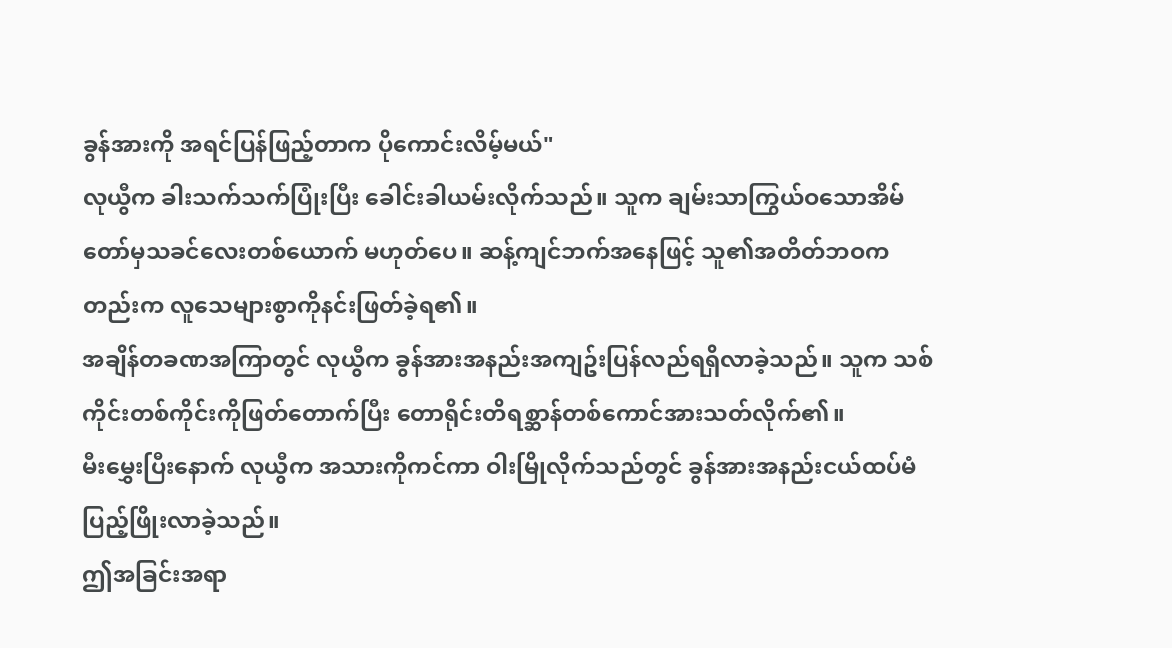ခွန်အားကို အရင်ပြန်ဖြည့်တာက ပိုကောင်းလိမ့်မယ်"
လုယွီက ခါးသက်သက်ပြုံးပြီး ခေါင်းခါယမ်းလိုက်သည်။ သူက ချမ်းသာကြွယ်ဝသောအိမ်တော်မှသခင်လေးတစ်ယောက် မဟုတ်ပေ။ ဆန့်ကျင်ဘက်အနေဖြင့် သူ၏အတိတ်ဘဝကတည်းက လူသေများစွာကိုနင်းဖြတ်ခဲ့ရ၏။
အချိန်တခဏအကြာတွင် လုယွီက ခွန်အားအနည်းအကျဥ်းပြန်လည်ရရှိလာခဲ့သည်။ သူက သစ်ကိုင်းတစ်ကိုင်းကိုဖြတ်တောက်ပြီး တောရိုင်းတိရစ္ဆာန်တစ်ကောင်အားသတ်လိုက်၏။
မီးမွှေးပြီးနောက် လုယွီက အသားကိုကင်ကာ ဝါးမြိုလိုက်သည်တွင် ခွန်အားအနည်းငယ်ထပ်မံပြည့်ဖြိုးလာခဲ့သည်။
ဤအခြင်းအရာ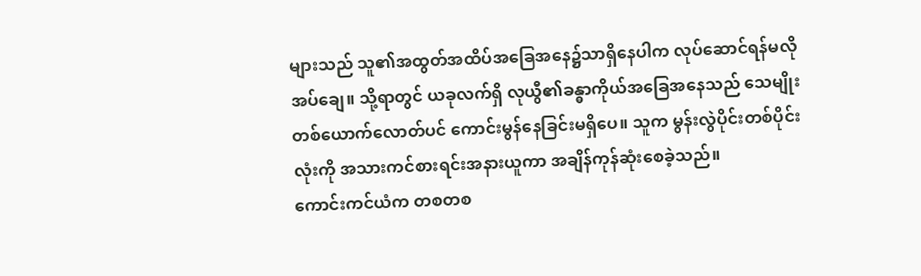များသည် သူ၏အထွတ်အထိပ်အခြေအနေ၌သာရှိနေပါက လုပ်ဆောင်ရန်မလိုအပ်ချေ။ သို့ရာတွင် ယခုလက်ရှိ လုယွီ၏ခန္ဓာကိုယ်အခြေအနေသည် သေမျိုးတစ်ယောက်လောတ်ပင် ကောင်းမွန်နေခြင်းမရှိပေ။ သူက မွန်းလွဲပိုင်းတစ်ပိုင်းလုံးကို အသားကင်စားရင်းအနားယူကာ အချိန်ကုန်ဆုံးစေခဲ့သည်။
ကောင်းကင်ယံက တစတစ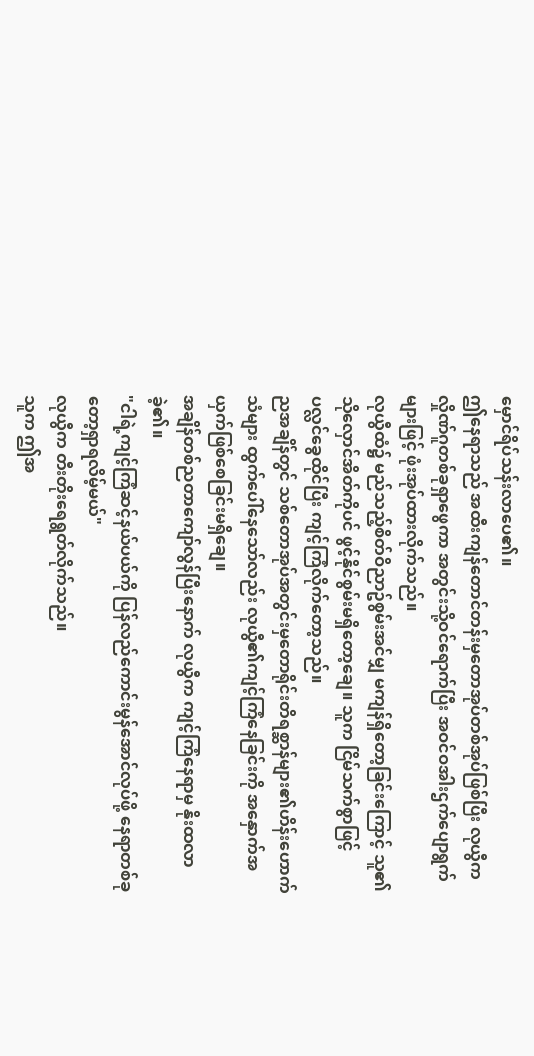မှောင်ရိပ်သန်းလာပေ၏။
ဤနေရာသည် အထီးကျန်တောင်တန်းမှတောအုပ်တစ်အုပ်ဖြစ်ပြီး လုယွီက လှိုဏ်ဂူတစ်ခုရှာဖွေကာ အတွင်းသို့ဝင်ရောက်ပြီး အဝင်ဝအါးဌက်ပျောရွက်များဖြင့် ဖုံးအုပ်ထားလိုက်သည်။
လုယွီထံ၌ မည်သည့်စိတ်ဝိညာဥ်စွမ်းအင်မျှ မကျန်ရှိတော့ခြင်းကြောင့် သူ၏သိုလှောင်အိတ်ကိုပင် ဖွင့်နိုင်စွမ်းမရှိတော့ချေ။ သူက ငြိမ်သက်စွာဖြင့် ပလ္လင်ခွေထိုင်ပြီး ကျင့်ကြံလိုက်တော့သည်။
ညအချိန်တွင် သစ်တောအုပ်အတွင်းမှတောရိုင်းတိရစ္ဆာန်များ၏ဟိန်းဟောက်သံများ ထွက်ပေါ်နေသော်လည်း လုယွီ၏ကျင့်ကြံနေခြင်းကို အနှောက်အယှက်ဖြစ်စေခြင်းမရှိချေ။
အချိန်တစ်ညတာကျော်လွန်ပြီးနောက် လုယွီက ကျင့်ကြံနေရာမှ နိုးထလာခဲ့၏။
"ငါရဲ့ကျင့်ကြံဆင့်နယ်ပယ်ကို ပြန်လည်ကောင်းမွန်အောင်လုပ်ဖို့ နေရာတစ်ခုတော့ရှာရလိမ့်မယ်"
လုယွီက တီးတိုးရေရွတ်လိုက်သည်။
သူက ဤအ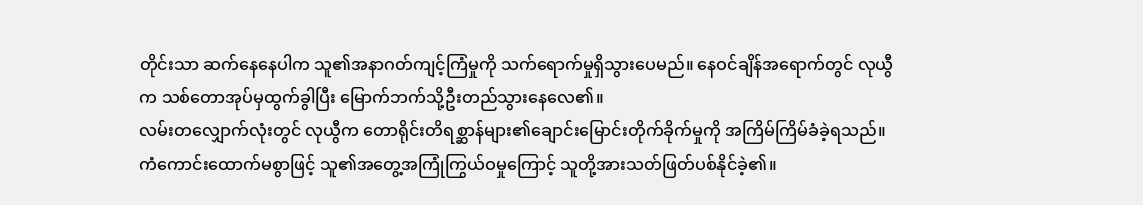တိုင်းသာ ဆက်နေနေပါက သူ၏အနာဂတ်ကျင့်ကြံမှုကို သက်ရောက်မှုရှိသွားပေမည်။ နေဝင်ချိန်အရောက်တွင် လုယွီက သစ်တောအုပ်မှထွက်ခွါပြီး မြောက်ဘက်သို့ဦးတည်သွားနေလေ၏။
လမ်းတလျှောက်လုံးတွင် လုယွီက တောရိုင်းတိရစ္ဆာန်များ၏ချောင်းမြောင်းတိုက်ခိုက်မှုကို အကြိမ်ကြိမ်ခံခဲ့ရသည်။ ကံကောင်းထောက်မစွာဖြင့် သူ၏အတွေ့အကြုံကြွယ်ဝမှုကြောင့် သူတို့အားသတ်ဖြတ်ပစ်နိုင်ခဲ့၏။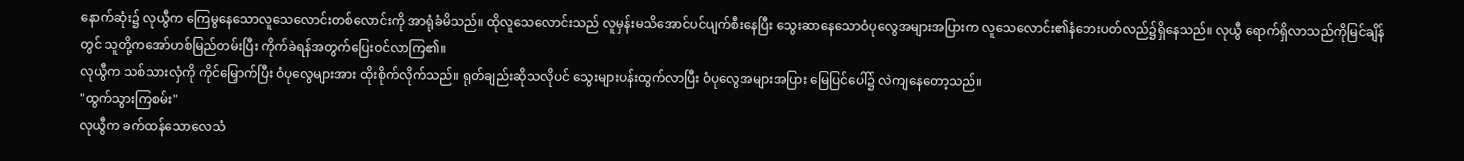နောက်ဆုံး၌ လုယွီက ကြေမွနေသောလူသေလောင်းတစ်လောင်းကို အာရုံခံမိသည်။ ထိုလူသေလောင်းသည် လူမှန်းမသိအောင်ပင်ပျက်စီးနေပြီး သွေးဆာနေသောဝံပုလွေအများအပြားက လူသေလောင်း၏နံဘေးပတ်လည်၌ရှိနေသည်။ လုယွီ ရောက်ရှိလာသည်ကိုမြင်ချိန်တွင် သူတို့ကအော်ဟစ်မြည်တမ်းပြီး ကိုက်ခဲရန်အတွက်ပြေးဝင်လာကြ၏။
လုယွီက သစ်သားလှံကို ကိုင်မြှောက်ပြီး ဝံပုလွေများအား ထိုးစိုက်လိုက်သည်။ ရုတ်ချည်းဆိုသလိုပင် သွေးများပန်းထွက်လာပြီး ဝံပုလွေအများအပြား မြေပြင်ပေါ်၌ လဲကျနေတော့သည်။
"ထွက်သွားကြစမ်း"
လုယွီက ခက်ထန်သောလေသံ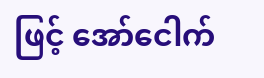ဖြင့် အော်ငေါက်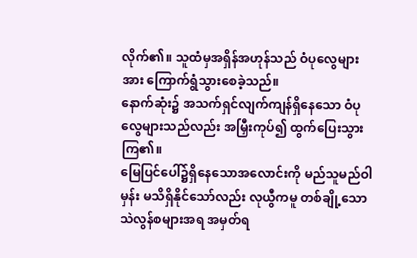လိုက်၏။ သူထံမှအရှိန်အဟုန်သည် ဝံပုလွေများအား ကြောက်ရွံသွားစေခဲ့သည်။
နောက်ဆုံး၌ အသက်ရှင်လျက်ကျန်ရှိနေသော ဝံပုလွေများသည်လည်း အမြှီးကုပ်၍ ထွက်ပြေးသွားကြ၏။
မြေပြင်ပေါ်၌ရှိနေသောအလောင်းကို မည်သူမည်ဝါမှန်း မသိရှိနိုင်သော်လည်း လုယွီကမူ တစ်ချို့သောသဲလွန်စများအရ အမှတ်ရ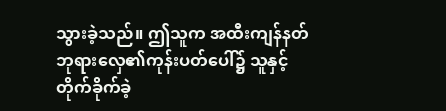သွားခဲ့သည်။ ဤသူက အထီးကျန်နတ်ဘုရားလှေ၏ကုန်းပတ်ပေါ်၌ သူနှင့်တိုက်ခိုက်ခဲ့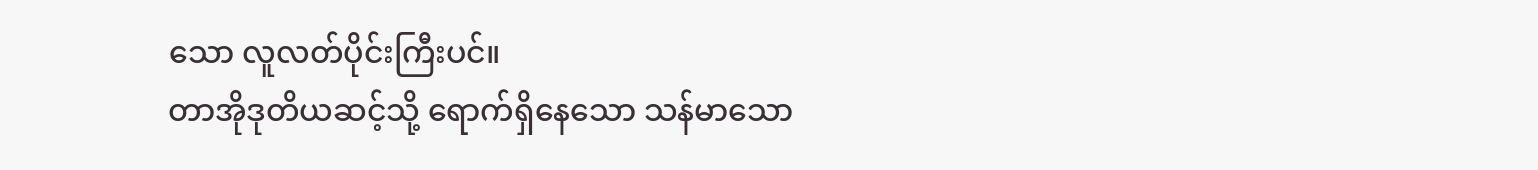သော လူလတ်ပိုင်းကြီးပင်။
တာအိုဒုတိယဆင့်သို့ ရောက်ရှိနေသော သန်မာသော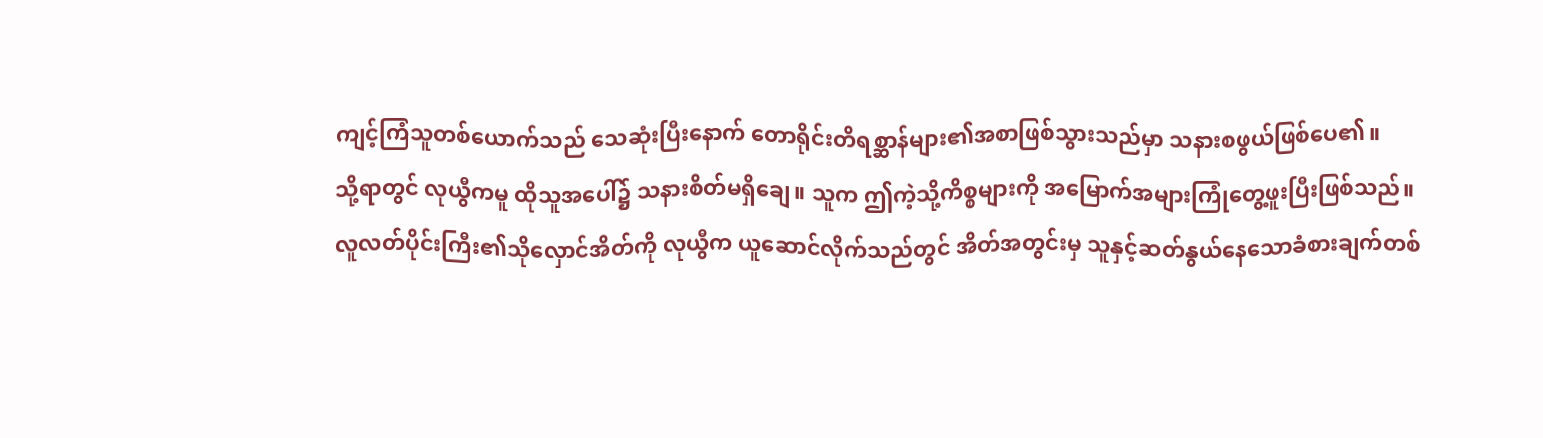ကျင့်ကြံသူတစ်ယောက်သည် သေဆုံးပြီးနောက် တောရိုင်းတိရစ္ဆာန်များ၏အစာဖြစ်သွားသည်မှာ သနားစဖွယ်ဖြစ်ပေ၏။
သို့ရာတွင် လုယွီကမူ ထိုသူအပေါ်၌ သနားစိတ်မရှိချေ။ သူက ဤကဲ့သို့ကိစ္စများကို အမြောက်အများကြုံတွေ့ဖူးပြီးဖြစ်သည်။
လူလတ်ပိုင်းကြီး၏သိုလှောင်အိတ်ကို လုယွီက ယူဆောင်လိုက်သည်တွင် အိတ်အတွင်းမှ သူနှင့်ဆတ်နွယ်နေသောခံစားချက်တစ်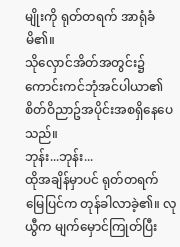မျိုးကို ရုတ်တရက် အာရုံခံမိ၏။
သိုလှောင်အိတ်အတွင်း၌ ကောင်းကင်ဘုံအင်ပါယာ၏စိတ်ဝိညာဥ်အပိုင်းအစရှိနေပေသည်။
ဘုန်း...ဘုန်း...
ထိုအချိန်မှာပင် ရုတ်တရက် မြေပြင်က တုန်ခါလာခဲ့၏။ လုယွီက မျက်မှောင်ကြုတ်ပြီး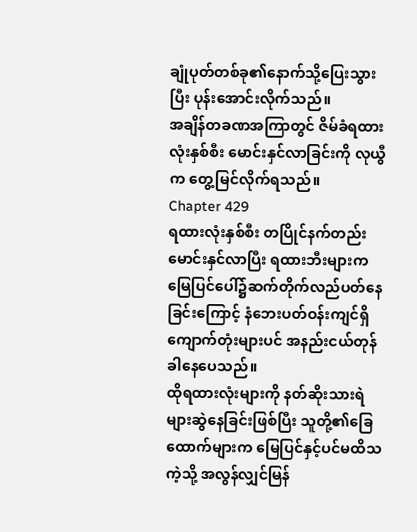ချုံပုတ်တစ်ခု၏နောက်သို့ပြေးသွားပြီး ပုန်းအောင်းလိုက်သည်။
အချိန်တခဏအကြာတွင် ဇိမ်ခံရထားလုံးနှစ်စီး မောင်းနှင်လာခြင်းကို လုယွီက တွေ့မြင်လိုက်ရသည်။
Chapter 429
ရထားလုံးနှစ်စီး တပြိုင်နက်တည်းမောင်းနှင်လာပြီး ရထားဘီးများက မြေပြင်ပေါ်၌ဆက်တိုက်လည်ပတ်နေခြင်းကြောင့် နံဘေးပတ်ဝန်းကျင်ရှိ ကျောက်တုံးများပင် အနည်းငယ်တုန်ခါနေပေသည်။
ထိုရထားလုံးများကို နတ်ဆိုးသားရဲများဆွဲနေခြင်းဖြစ်ပြီး သူတို့၏ခြေထောက်များက မြေပြင်နှင့်ပင်မထိသကဲ့သို့ အလွန်လျှင်မြန်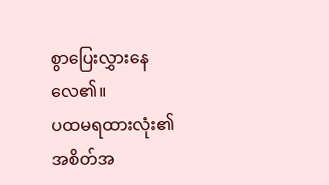စွာပြေးလွှားနေလေ၏။
ပထမရထားလုံး၏အစိတ်အ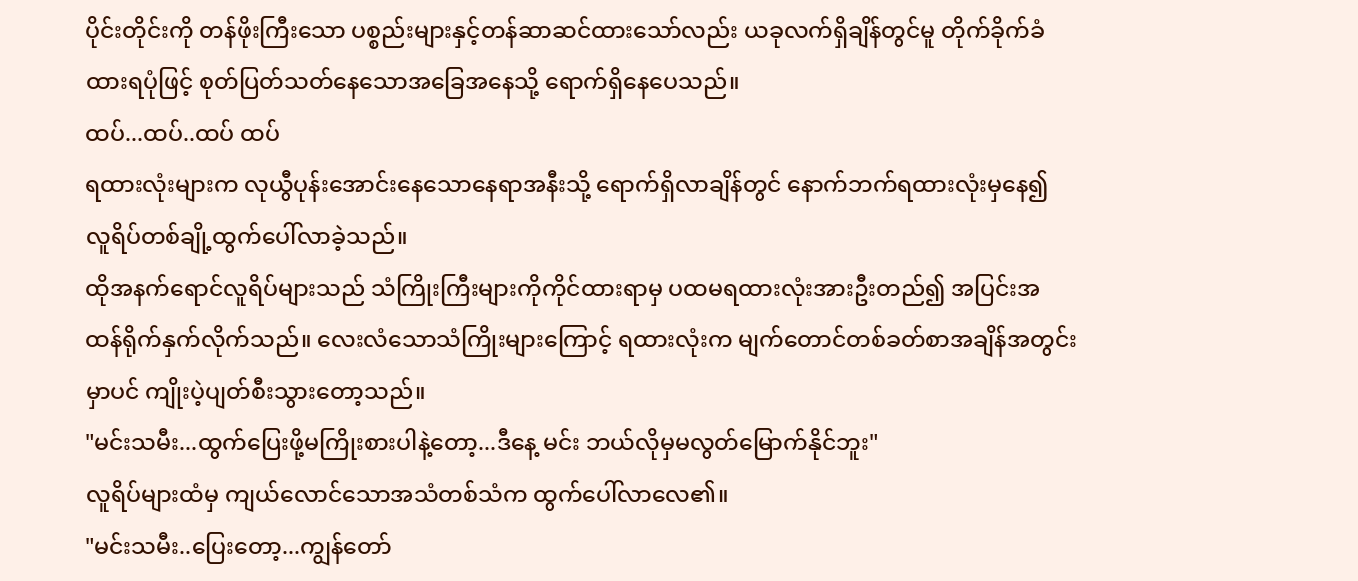ပိုင်းတိုင်းကို တန်ဖိုးကြီးသော ပစ္စည်းများနှင့်တန်ဆာဆင်ထားသော်လည်း ယခုလက်ရှိချိန်တွင်မူ တိုက်ခိုက်ခံထားရပုံဖြင့် စုတ်ပြတ်သတ်နေသောအခြေအနေသို့ ရောက်ရှိနေပေသည်။
ထပ်...ထပ်..ထပ် ထပ်
ရထားလုံးများက လုယွီပုန်းအောင်းနေသောနေရာအနီးသို့ ရောက်ရှိလာချိန်တွင် နောက်ဘက်ရထားလုံးမှနေ၍ လူရိပ်တစ်ချို့ထွက်ပေါ်လာခဲ့သည်။
ထိုအနက်ရောင်လူရိပ်များသည် သံကြိုးကြီးများကိုကိုင်ထားရာမှ ပထမရထားလုံးအားဦးတည်၍ အပြင်းအထန်ရိုက်နှက်လိုက်သည်။ လေးလံသောသံကြိုးများကြောင့် ရထားလုံးက မျက်တောင်တစ်ခတ်စာအချိန်အတွင်းမှာပင် ကျိုးပဲ့ပျတ်စီးသွားတော့သည်။
"မင်းသမီး...ထွက်ပြေးဖို့မကြိုးစားပါနဲ့တော့...ဒီနေ့ မင်း ဘယ်လိုမှမလွတ်မြောက်နိုင်ဘူး"
လူရိပ်များထံမှ ကျယ်လောင်သောအသံတစ်သံက ထွက်ပေါ်လာလေ၏။
"မင်းသမီး..ပြေးတော့...ကျွန်တော်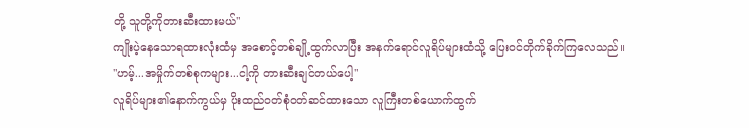တို့ သူတို့ကိုတားဆီးထားမယ်"
ကျိုးပဲ့နေသောရထားလုံးထံမှ အစောင့်တစ်ချို့ထွက်လာပြီး အနက်ရောင်လူရိပ်များထံသို့ ပြေးဝင်တိုက်ခိုက်ကြလေသည်။
"ဟမ့်...အမှိုက်တစ်စုကများ...ငါ့ကို တားဆီးချင်တယ်ပေါ့"
လူရိပ်များ၏နောက်ကွယ်မှ ပိုးထည်ဝတ်စုံဝတ်ဆင်ထားသော လူကြီးတစ်ယောက်ထွက်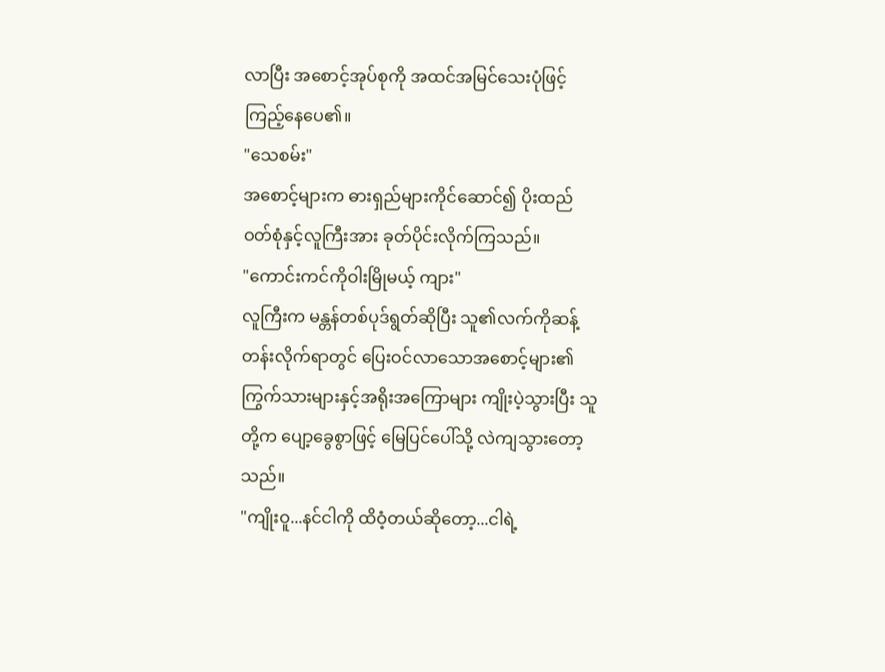လာပြီး အစောင့်အုပ်စုကို အထင်အမြင်သေးပုံဖြင့် ကြည့်နေပေ၏။
"သေစမ်း"
အစောင့်များက ဓားရှည်များကိုင်ဆောင်၍ ပိုးထည်ဝတ်စုံနှင့်လူကြီးအား ခုတ်ပိုင်းလိုက်ကြသည်။
"ကောင်းကင်ကိုဝါးမြိုမယ့် ကျား"
လူကြီးက မန္တန်တစ်ပုဒ်ရွတ်ဆိုပြီး သူ၏လက်ကိုဆန့်တန်းလိုက်ရာတွင် ပြေးဝင်လာသောအစောင့်များ၏ ကြွက်သားများနှင့်အရိုးအကြောများ ကျိုးပဲ့သွားပြီး သူတို့က ပျော့ခွေစွာဖြင့် မြေပြင်ပေါ်သို့ လဲကျသွားတော့သည်။
"ကျိုးဝူ...နင်ငါကို ထိဝံ့တယ်ဆိုတော့...ငါရဲ့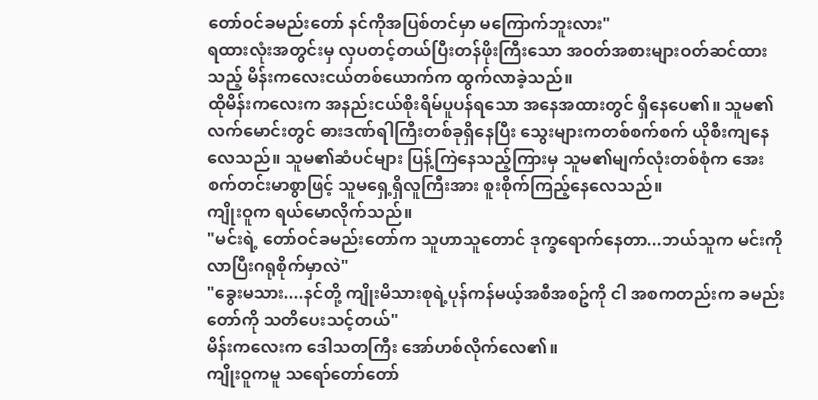တော်ဝင်ခမည်းတော် နင်ကိုအပြစ်တင်မှာ မကြောက်ဘူးလား"
ရထားလုံးအတွင်းမှ လှပတင့်တယ်ပြီးတန်ဖိုးကြီးသော အဝတ်အစားများဝတ်ဆင်ထားသည့် မိန်းကလေးငယ်တစ်ယောက်က ထွက်လာခဲ့သည်။
ထိုမိန်းကလေးက အနည်းငယ်စိုးရိမ်ပူပန်ရသော အနေအထားတွင် ရှိနေပေ၏။ သူမ၏လက်မောင်းတွင် ဓားဒဏ်ရါကြီးတစ်ခုရှိနေပြီး သွေးများကတစ်စက်စက် ယိုစီးကျနေလေသည်။ သူမ၏ဆံပင်များ ပြန့်ကြဲနေသည့်ကြားမှ သူမ၏မျက်လုံးတစ်စုံက အေးစက်တင်းမာစွာဖြင့် သူမရှေ့ရှိလူကြီးအား စူးစိုက်ကြည့်နေလေသည်။
ကျိုးဝူက ရယ်မောလိုက်သည်။
"မင်းရဲ့ တော်ဝင်ခမည်းတော်က သူဟာသူတောင် ဒုက္ခရောက်နေတာ...ဘယ်သူက မင်းကိုလာပြီးဂရုစိုက်မှာလဲ"
"ခွေးမသား....နင်တို့ ကျိုးမိသားစုရဲ့ပုန်ကန်မယ့်အစီအစဥ်ကို ငါ အစကတည်းက ခမည်းတော်ကို သတိပေးသင့်တယ်"
မိန်းကလေးက ဒေါသတကြီး အော်ဟစ်လိုက်လေ၏။
ကျိုးဝူကမူ သရော်တော်တော်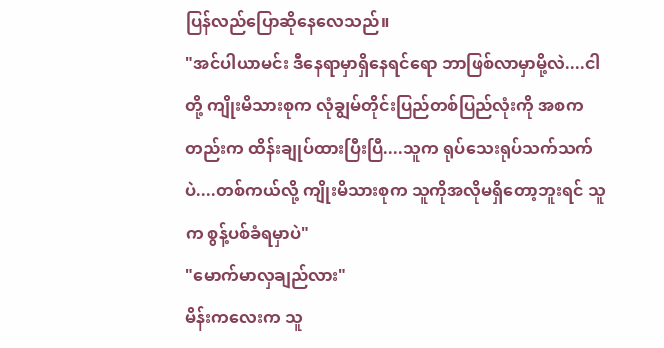ပြန်လည်ပြောဆိုနေလေသည်။
"အင်ပါယာမင်း ဒီနေရာမှာရှိနေရင်ရော ဘာဖြစ်လာမှာမို့လဲ....ငါတို့ ကျိုးမိသားစုက လုံချွမ်တိုင်းပြည်တစ်ပြည်လုံးကို အစကတည်းက ထိန်းချုပ်ထားပြီးပြီ....သူက ရုပ်သေးရုပ်သက်သက်ပဲ....တစ်ကယ်လို့ ကျိုးမိသားစုက သူကိုအလိုမရှိတော့ဘူးရင် သူက စွန့်ပစ်ခံရမှာပဲ"
"မောက်မာလှချည်လား"
မိန်းကလေးက သူ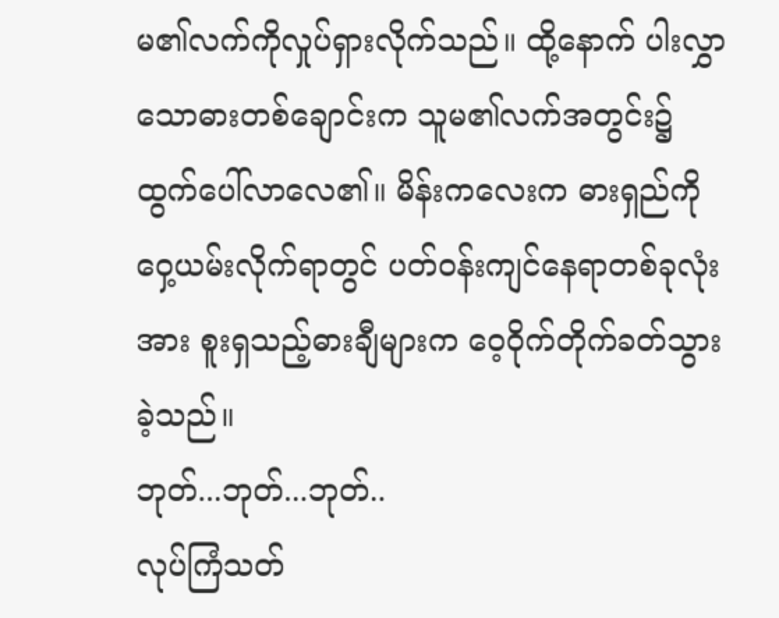မ၏လက်ကိုလှုပ်ရှားလိုက်သည်။ ထို့နောက် ပါးလွှာသောဓားတစ်ချောင်းက သူမ၏လက်အတွင်း၌ ထွက်ပေါ်လာလေ၏။ မိန်းကလေးက ဓားရှည်ကို ဝှေ့ယမ်းလိုက်ရာတွင် ပတ်ဝန်းကျင်နေရာတစ်ခုလုံးအား စူးရှသည့်ဓားချီများက ဝေ့ဝိုက်တိုက်ခတ်သွားခဲ့သည်။
ဘုတ်...ဘုတ်...ဘုတ်..
လုပ်ကြံသတ်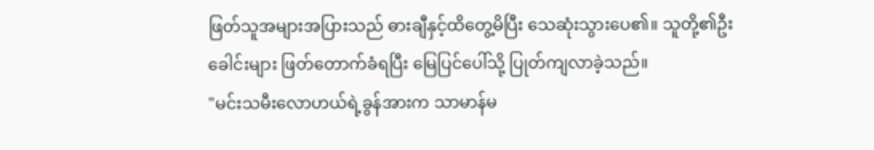ဖြတ်သူအများအပြားသည် ဓားချီနှင့်ထိတွေ့မိပြီး သေဆုံးသွားပေ၏။ သူတို့၏ဦးခေါင်းများ ဖြတ်တောက်ခံရပြီး မြေပြင်ပေါ်သို့ ပြုတ်ကျလာခဲ့သည်။
"မင်းသမီးလောဟယ်ရဲ့ခွန်အားက သာမာန်မ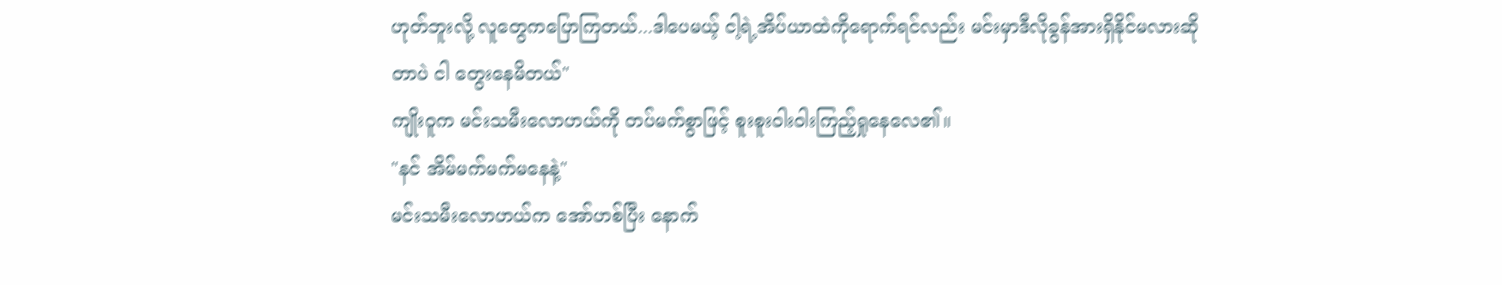ဟုတ်ဘူးလို့ လူတွေကပြောကြတယ်...ဒါပေမယ့် ငါ့ရဲ့အိပ်ယာထဲကိုရောက်ရင်လည်း မင်းမှာဒီလိုခွန်အားရှိနိုင်မလားဆိုတာပဲ ငါ တွေးနေမိတယ်"
ကျိုးဝူက မင်းသမီးလောဟယ်ကို တပ်မက်စွာဖြင့် စူးစူးဝါးဝါးကြည့်ရှုနေလေ၏။
"နင် အိမ်မက်မက်မနေနဲ့"
မင်းသမီးလောဟယ်က အော်ဟစ်ပြီး နောက်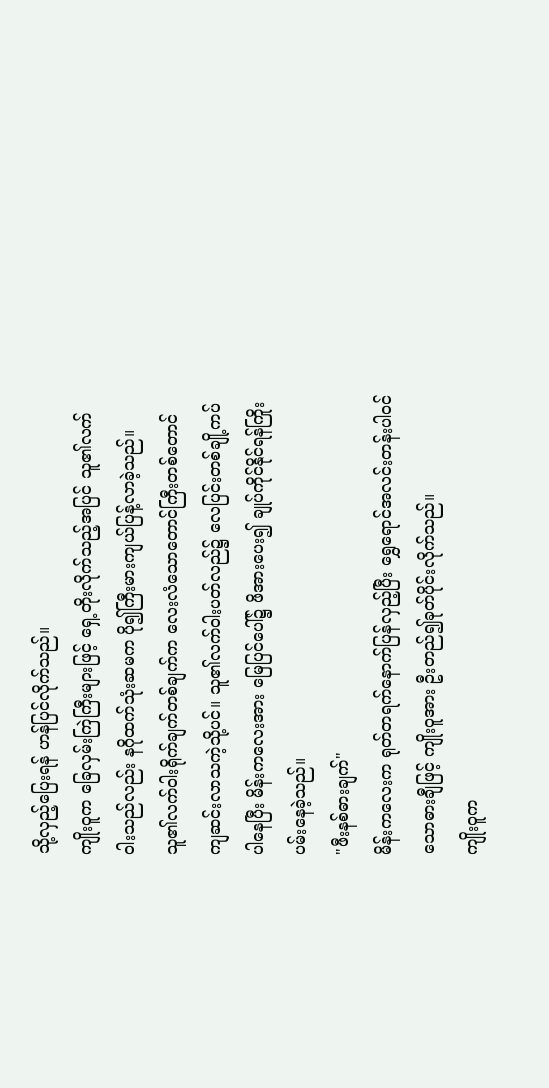သို့လှည့်ပြေးရန် ဟန်ပြင်လိုက်သည်။
ကျိုးဝူက ခြေလှမ်းကြဲကြီးများဖြင့် ရှေ့တိုးလိုက်သည့်အပြင် သူ၏လက်ဝါးသည်လည်း နဂိုထက်သုံးဆမက ပို၍ကြီးမားကျယ်ပြန့်လာခဲ့သည်။ သူ၏လက်ဝါးရိုက်ချက်တစ်ချက်က လေးလံသောတောင်ကြီးတစ်တောင် ကျဆင်းလာသကဲ့သို့ပင်။ သူ၏လက်ဝါးပတ်လည်၌ လေပြင်းတစ်ချို့ကပ်ပါနေပြီး မိန်းကလေးအား မြေပြင်ပေါ်၌ ဖိအားပေး၍ ချုပ်ကိုင်နိုင်ရန်ကြိုးပမ်းနေခဲ့သည်။
"ဖီးနစ်ဓားချက်"
မိန်းကလေးက ရုတ်တရက်နောက်ပြန်လှည့်ပြီး ရွှေရောင်အလင်းတန်းပါဝင်သောဓားချီဖြင့် ကျိုးဝူအား ဦးတည်၍ခုတ်ပိုင်းလိုက်သည်။
ကျိုးဝူက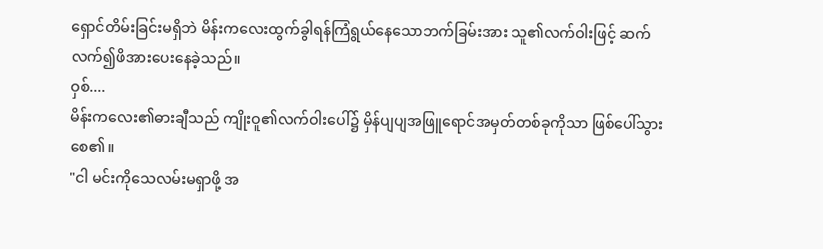ရှောင်တိမ်းခြင်းမရှိဘဲ မိန်းကလေးထွက်ခွါရန်ကြံရွယ်နေသောဘက်ခြမ်းအား သူ၏လက်ဝါးဖြင့် ဆက်လက်၍ဖိအားပေးနေခဲ့သည်။
ဝှစ်....
မိန်းကလေး၏ဓားချီသည် ကျိုးဝူ၏လက်ဝါးပေါ်၌ မှိန်ပျပျအဖြူရောင်အမှတ်တစ်ခုကိုသာ ဖြစ်ပေါ်သွားစေ၏။
"ငါ မင်းကိုသေလမ်းမရှာဖို့ အ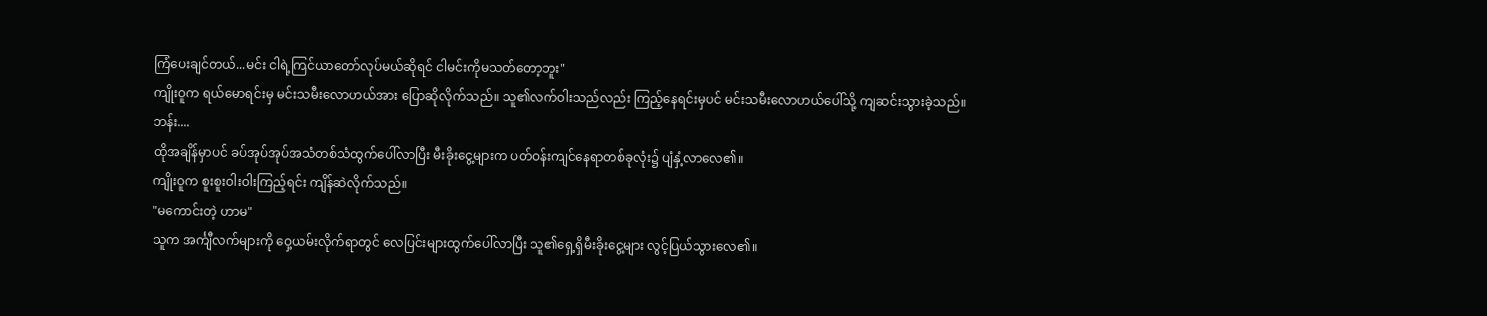ကြံပေးချင်တယ်...မင်း ငါရဲ့ကြင်ယာတော်လုပ်မယ်ဆိုရင် ငါမင်းကိုမသတ်တော့ဘူး"
ကျိုးဝူက ရယ်မောရင်းမှ မင်းသမီးလောဟယ်အား ပြောဆိုလိုက်သည်။ သူ၏လက်ဝါးသည်လည်း ကြည့်နေရင်းမှပင် မင်းသမီးလောဟယ်ပေါ်သို့ ကျဆင်းသွားခဲ့သည်။
ဘန်း....
ထိုအချိန်မှာပင် ခပ်အုပ်အုပ်အသံတစ်သံထွက်ပေါ်လာပြီး မီးခိုးငွေ့များက ပတ်ဝန်းကျင်နေရာတစ်ခုလုံး၌ ပျံနှံ့လာလေ၏။
ကျိုးဝူက စူးစူးဝါးဝါးကြည့်ရင်း ကျိန်ဆဲလိုက်သည်။
"မကောင်းတဲ့ ဟာမ"
သူက အင်္ကျီလက်များကို ဝှေ့ယမ်းလိုက်ရာတွင် လေပြင်းများထွက်ပေါ်လာပြီး သူ၏ရှေ့ရှိမီးခိုးငွေ့များ လွင့်ပြယ်သွားလေ၏။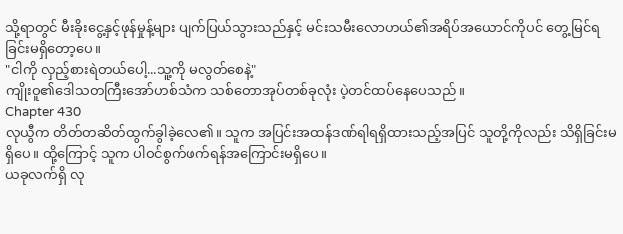သို့ရာတွင် မီးခိုးငွေ့နှင့်ဖုန်မှုန့်များ ပျက်ပြယ်သွားသည်နှင့် မင်းသမီးလောဟယ်၏အရိပ်အယောင်ကိုပင် တွေ့မြင်ရခြင်းမရှိတော့ပေ။
"ငါကို လှည့်စားရဲတယ်ပေါ့...သူ့ကို မလွတ်စေနဲ့"
ကျိုးဝူ၏ဒေါသတကြီးအော်ဟစ်သံက သစ်တောအုပ်တစ်ခုလုံး ပဲ့တင်ထပ်နေပေသည်။
Chapter 430
လုယွီက တိတ်တဆိတ်ထွက်ခွါခဲ့လေ၏။ သူက အပြင်းအထန်ဒဏ်ရါရရှိထားသည့်အပြင် သူတို့ကိုလည်း သိရှိခြင်းမရှိပေ။ ထို့ကြောင့် သူက ပါဝင်စွက်ဖက်ရန်အကြောင်းမရှိပေ။
ယခုလက်ရှိ လု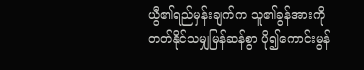ယွီ၏ရည်မှန်းချက်က သူ၏ခွန်အားကို တတ်နိုင်သမျှမြန်ဆန်စွာ ပို၍ကောင်းမွန်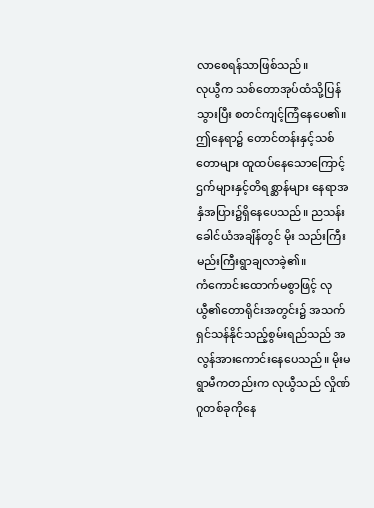လာစေရန်သာဖြစ်သည်။
လုယွီက သစ်တောအုပ်ထံသို့ပြန်သွားပြီး စတင်ကျင့်ကြံနေပေ၏။
ဤနေရာ၌ တောင်တန်းနှင့်သစ်တောများ ထူထပ်နေသောကြောင့် ဌက်များနှင့်တိရစ္ဆာန်များ နေရာအနှံအပြား၌ရှိနေပေသည်။ ညသန်းခေါင်ယံအချိန်တွင် မိုး သည်းကြီးမည်းကြီးရွာချလာခဲ့၏။
ကံကောင်းထောက်မစွာဖြင့် လုယွီ၏တောရိုင်းအတွင်း၌ အသက်ရှင်သန်နိုင်သည့်စွမ်းရည်သည် အလွန်အားကောင်းနေပေသည်။ မိုးမရွာမီကတည်းက လုယွီသည် လှိုဏ်ဂူတစ်ခုကိုနေ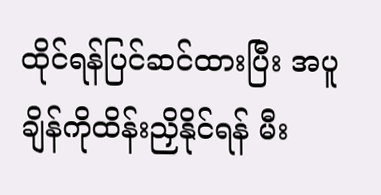ထိုင်ရန်ပြင်ဆင်ထားပြီး အပူချိန်ကိုထိန်းညှိနိုင်ရန် မီး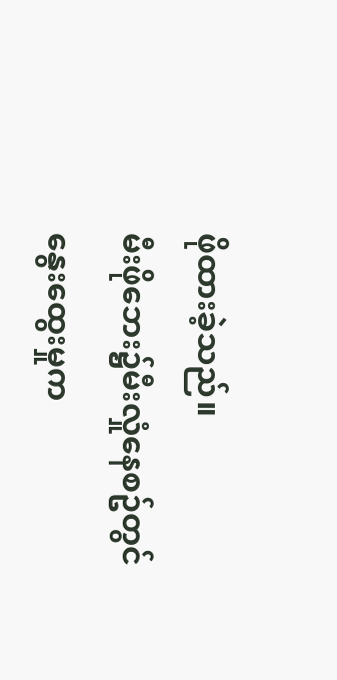ဖိုထားခဲ့သည်။
မီးဖိုဘေး၌မီးလှုံနေစဥ်တွင် နွေးထွေးမှုက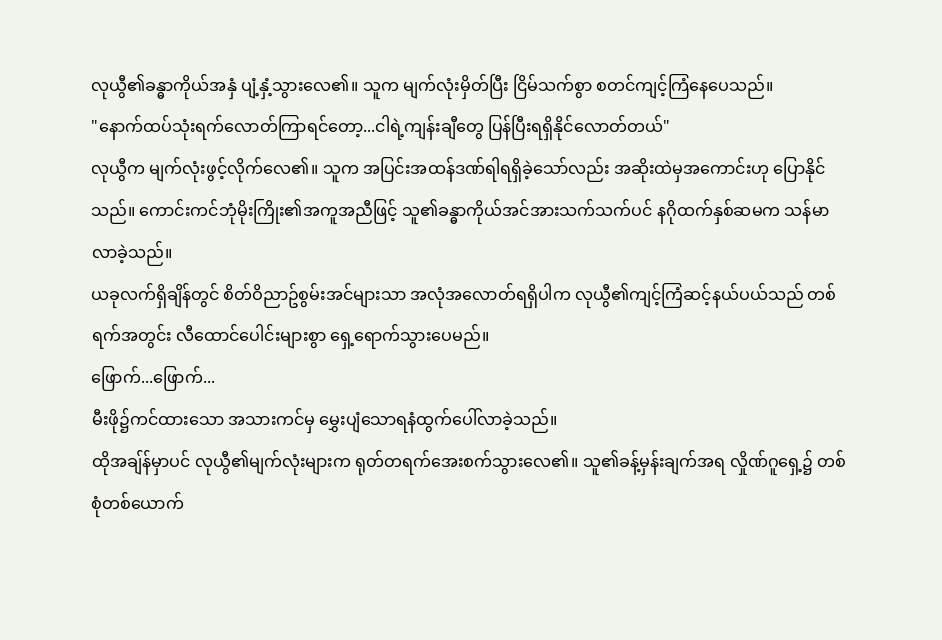လုယွီ၏ခန္ဓာကိုယ်အနှံ ပျံ့နှံ့သွားလေ၏။ သူက မျက်လုံးမှိတ်ပြီး ငြိမ်သက်စွာ စတင်ကျင့်ကြံနေပေသည်။
"နောက်ထပ်သုံးရက်လောတ်ကြာရင်တော့...ငါရဲ့ကျန်းချီတွေ ပြန်ပြီးရရှိနိုင်လောတ်တယ်"
လုယွီက မျက်လုံးဖွင့်လိုက်လေ၏။ သူက အပြင်းအထန်ဒဏ်ရါရရှိခဲ့သော်လည်း အဆိုးထဲမှအကောင်းဟု ပြောနိုင်သည်။ ကောင်းကင်ဘုံမိုးကြိုး၏အကူအညီဖြင့် သူ၏ခန္ဓာကိုယ်အင်အားသက်သက်ပင် နဂိုထက်နှစ်ဆမက သန်မာလာခဲ့သည်။
ယခုလက်ရှိချိန်တွင် စိတ်ဝိညာဥ်စွမ်းအင်များသာ အလုံအလောတ်ရရှိပါက လုယွီ၏ကျင့်ကြံဆင့်နယ်ပယ်သည် တစ်ရက်အတွင်း လီထောင်ပေါင်းများစွာ ရှေ့ရောက်သွားပေမည်။
ဖြောက်...ဖြောက်...
မီးဖို၌ကင်ထားသော အသားကင်မှ မွှေးပျံသောရနံထွက်ပေါ်လာခဲ့သည်။
ထိုအချ်န်မှာပင် လုယွီ၏မျက်လုံးများက ရုတ်တရက်အေးစက်သွားလေ၏။ သူ၏ခန့်မှန်းချက်အရ လှိုဏ်ဂူရှေ့၌ တစ်စုံတစ်ယောက်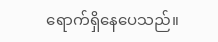ရောက်ရှိနေပေသည်။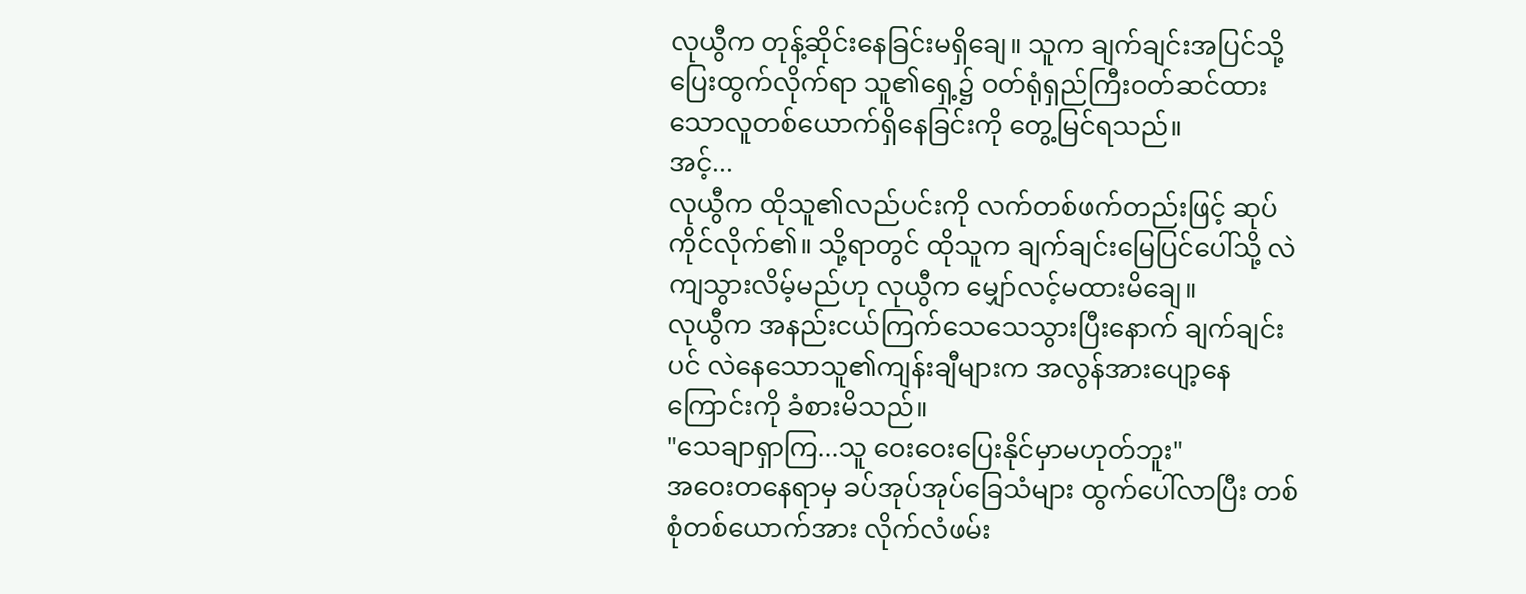လုယွီက တုန့်ဆိုင်းနေခြင်းမရှိချေ။ သူက ချက်ချင်းအပြင်သို့ ပြေးထွက်လိုက်ရာ သူ၏ရှေ့၌ ဝတ်ရုံရှည်ကြီးဝတ်ဆင်ထားသောလူတစ်ယောက်ရှိနေခြင်းကို တွေ့မြင်ရသည်။
အင့်...
လုယွီက ထိုသူ၏လည်ပင်းကို လက်တစ်ဖက်တည်းဖြင့် ဆုပ်ကိုင်လိုက်၏။ သို့ရာတွင် ထိုသူက ချက်ချင်းမြေပြင်ပေါ်သို့ လဲကျသွားလိမ့်မည်ဟု လုယွီက မျှော်လင့်မထားမိချေ။
လုယွီက အနည်းငယ်ကြက်သေသေသွားပြီးနောက် ချက်ချင်းပင် လဲနေသောသူ၏ကျန်းချီများက အလွန်အားပျော့နေကြောင်းကို ခံစားမိသည်။
"သေချာရှာကြ...သူ ဝေးဝေးပြေးနိုင်မှာမဟုတ်ဘူး"
အဝေးတနေရာမှ ခပ်အုပ်အုပ်ခြေသံများ ထွက်ပေါ်လာပြီး တစ်စုံတစ်ယောက်အား လိုက်လံဖမ်း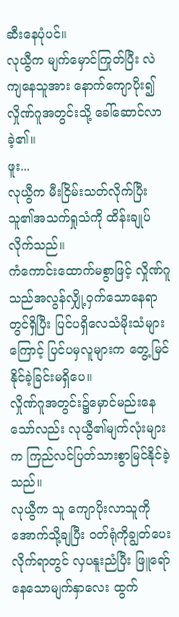ဆီးနေပုံပင်။
လုယွီက မျက်မှောင်ကြုတ်ပြီး လဲကျနေသူအား နောက်ကျောပိုး၍ လှိုဏ်ဂူအတွင်းသို့ ခေါ်ဆောင်လာခဲ့၏။
ဖူး...
လုယွီက မီးငြိမ်းသတ်လိုက်ပြီး သူ၏အသက်ရှုသံကို ထိန်းချုပ်လိုက်သည်။
ကံကောင်းထောက်မစွာဖြင့် လှိုဏ်ဂူသည်အလွန်လျှို့ဝှက်သောနေရာတွင်ရှိပြီး ပြင်ပရှိလေသံမိုးသံများကြောင့် ပြင်ပမှလူများက တွေ့မြင်နိုင်ခဲ့ခြင်းမရှိပေ။
လှိုဏ်ဂူအတွင်း၌မှောင်မည်းနေသော်လည်း လုယွီ၏မျက်လုံးများက ကြည်လင်ပြတ်သားစွာမြင်နိုင်ခဲ့သည်။
လုယွီက သူ ကျောပိုးလာသူကို အောက်သို့ချပြီး ဝတ်ရုံကိုချွတ်ပေးလိုက်ရာတွင် လှပနူးညံပြီး ဖြူရော်နေသောမျက်နှာလေး ထွက်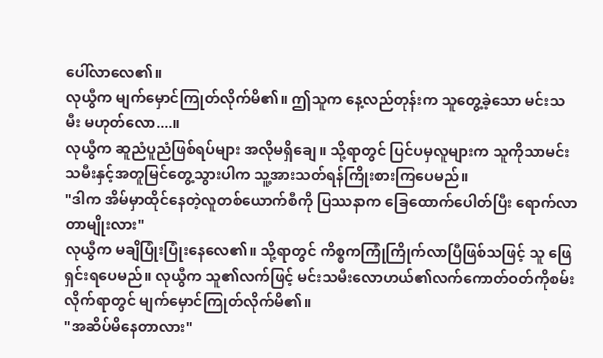ပေါ်လာလေ၏။
လုယွီက မျက်မှောင်ကြုတ်လိုက်မိ၏။ ဤသူက နေ့လည်တုန်းက သူတွေ့ခဲ့သော မင်းသမီး မဟုတ်လော....။
လုယွီက ဆူညံပူညံဖြစ်ရပ်များ အလိုမရှိချေ။ သို့ရာတွင် ပြင်ပမှလူများက သူကိုသာမင်းသမီးနှင့်အတူမြင်တွေ့သွားပါက သူ့အားသတ်ရန်ကြိုးစားကြပေမည်။
"ဒါက အိမ်မှာထိုင်နေတဲ့လူတစ်ယောက်စီကို ပြဿနာက ခြေထောက်ပေါတ်ပြီး ရောက်လာတာမျိုးလား"
လုယွီက မချိပြုံးပြုံးနေလေ၏။ သို့ရာတွင် ကိစ္စကကြုံကြိုက်လာပြီဖြစ်သဖြင့် သူ ဖြေရှင်းရပေမည်။ လုယွီက သူ၏လက်ဖြင့် မင်းသမီးလောဟယ်၏လက်ကောတ်ဝတ်ကိုစမ်းလိုက်ရာတွင် မျက်မှောင်ကြုတ်လိုက်မိ၏။
"အဆိပ်မိနေတာလား"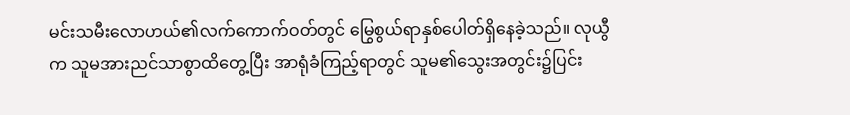မင်းသမီးလောဟယ်၏လက်ကောက်ဝတ်တွင် မြွေစွယ်ရာနှစ်ပေါတ်ရှိနေခဲ့သည်။ လုယွီက သူမအားညင်သာစွာထိတွေ့ပြီး အာရုံခံကြည့်ရာတွင် သူမ၏သွေးအတွင်း၌ပြင်း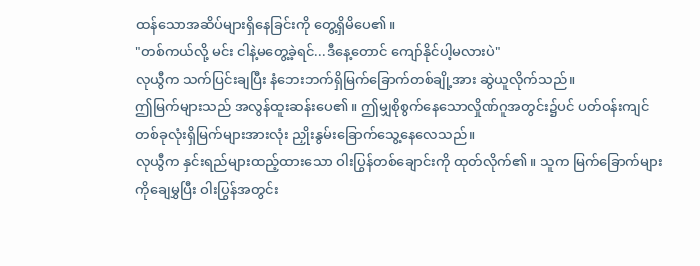ထန်သောအဆိပ်များရှိနေခြင်းကို တွေ့ရှိမိပေ၏။
"တစ်ကယ်လို့ မင်း ငါနဲ့မတွေ့ခဲ့ရင်...ဒီနေ့တောင် ကျော်နိုင်ပါ့မလားပဲ"
လုယွီက သက်ပြင်းချပြီး နံဘေးဘက်ရှိမြက်ခြောက်တစ်ချို့အား ဆွဲယူလိုက်သည်။
ဤမြက်များသည် အလွန်ထူးဆန်းပေ၏။ ဤမျှစိုစွက်နေသောလှိုဏ်ဂူအတွင်း၌ပင် ပတ်ဝန်းကျင်တစ်ခုလုံးရှိမြက်များအားလုံး ညှိုးနွမ်းခြောက်သွေ့နေလေသည်။
လုယွီက နှင်းရည်များထည့်ထားသော ဝါးပြွန်တစ်ချောင်းကို ထုတ်လိုက်၏။ သူက မြက်ခြောက်များကိုချေမွှပြီး ဝါးပြွန်အတွင်း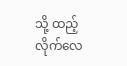သို့ ထည့်လိုက်လေ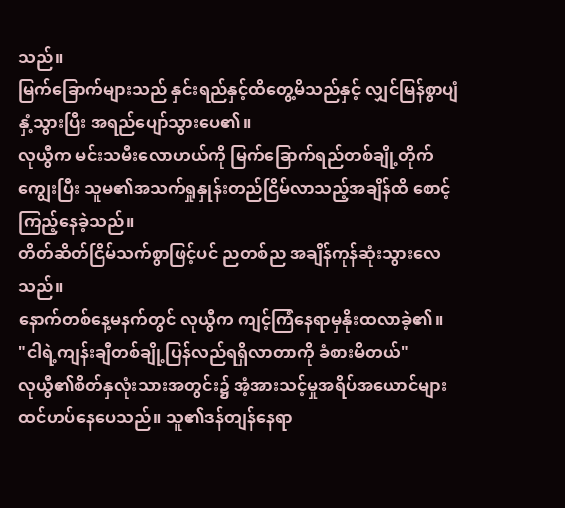သည်။
မြက်ခြောက်များသည် နှင်းရည်နှင့်ထိတွေ့မိသည်နှင့် လျှင်မြန်စွာပျံနှံ့သွားပြီး အရည်ပျော်သွားပေ၏။
လုယွီက မင်းသမီးလောဟယ်ကို မြက်ခြောက်ရည်တစ်ချို့တိုက်ကျွေးပြီး သူမ၏အသက်ရှုနှုန်းတည်ငြိမ်လာသည့်အချိန်ထိ စောင့်ကြည့်နေခဲ့သည်။
တိတ်ဆိတ်ငြိမ်သက်စွာဖြင့်ပင် ညတစ်ည အချိန်ကုန်ဆုံးသွားလေသည်။
နောက်တစ်နေ့မနက်တွင် လုယွီက ကျင့်ကြံနေရာမှနိုးထလာခဲ့၏။
"ငါရဲ့ကျန်းချီတစ်ချို့ပြန်လည်ရရှိလာတာကို ခံစားမိတယ်"
လုယွီ၏စိတ်နှလုံးသားအတွင်း၌ အံ့အားသင့်မှုအရိပ်အယောင်များ ထင်ဟပ်နေပေသည်။ သူ၏ဒန်တျန်နေရာ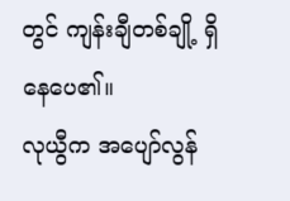တွင် ကျန်းချီတစ်ချို့ ရှိနေပေ၏။
လုယွီက အပျော်လွန်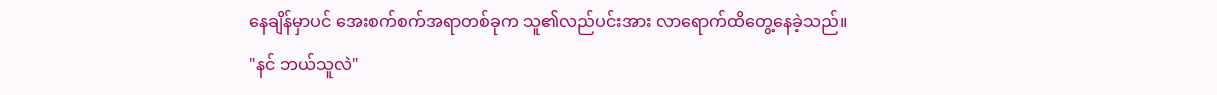နေချိန်မှာပင် အေးစက်စက်အရာတစ်ခုက သူ၏လည်ပင်းအား လာရောက်ထိတွေ့နေခဲ့သည်။
"နင် ဘယ်သူလဲ"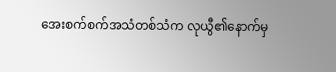အေးစက်စက်အသံတစ်သံက လုယွီ၏နောက်မှ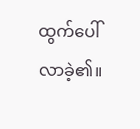ထွက်ပေါ်လာခဲ့၏။